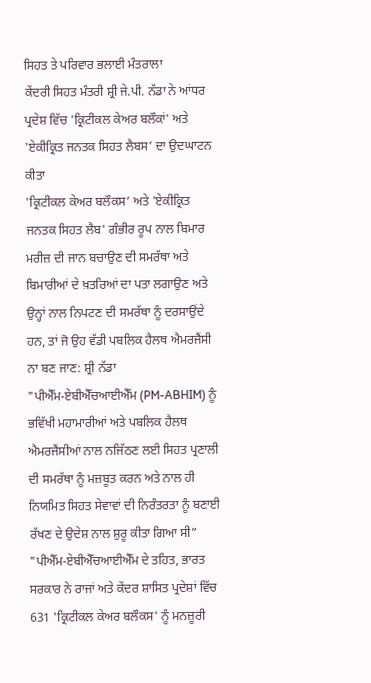ਸਿਹਤ ਤੇ ਪਰਿਵਾਰ ਭਲਾਈ ਮੰਤਰਾਲਾ
ਕੇਂਦਰੀ ਸਿਹਤ ਮੰਤਰੀ ਸ਼੍ਰੀ ਜੇ.ਪੀ. ਨੱਡਾ ਨੇ ਆਂਧਰ ਪ੍ਰਦੇਸ਼ ਵਿੱਚ 'ਕ੍ਰਿਟੀਕਲ ਕੇਅਰ ਬਲੌਕਾਂ' ਅਤੇ 'ਏਕੀਕ੍ਰਿਤ ਜਨਤਕ ਸਿਹਤ ਲੈਬਸ’ ਦਾ ਉਦਘਾਟਨ ਕੀਤਾ
'ਕ੍ਰਿਟੀਕਲ ਕੇਅਰ ਬਲੌਕਸ’ ਅਤੇ 'ਏਕੀਕ੍ਰਿਤ ਜਨਤਕ ਸਿਹਤ ਲੈਬ' ਗੰਭੀਰ ਰੂਪ ਨਾਲ ਬਿਮਾਰ ਮਰੀਜ਼ ਦੀ ਜਾਨ ਬਚਾਉਣ ਦੀ ਸਮਰੱਥਾ ਅਤੇ ਬਿਮਾਰੀਆਂ ਦੇ ਖ਼ਤਰਿਆਂ ਦਾ ਪਤਾ ਲਗਾਉਣ ਅਤੇ ਉਨ੍ਹਾਂ ਨਾਲ ਨਿਪਟਣ ਦੀ ਸਮਰੱਥਾ ਨੂੰ ਦਰਸਾਉਂਦੇ ਹਨ, ਤਾਂ ਜੋ ਉਹ ਵੱਡੀ ਪਬਲਿਕ ਹੈਲਥ ਐਮਰਜੈਂਸੀ ਨਾ ਬਣ ਜਾਣ: ਸ਼੍ਰੀ ਨੱਡਾ
"ਪੀਐੱਮ-ਏਬੀਐੱਚਆਈਐੱਮ (PM-ABHIM) ਨੂੰ ਭਵਿੱਖੀ ਮਹਾਮਾਰੀਆਂ ਅਤੇ ਪਬਲਿਕ ਹੈਲਥ ਐਮਰਜੈਂਸੀਆਂ ਨਾਲ ਨਜਿੱਠਣ ਲਈ ਸਿਹਤ ਪ੍ਰਣਾਲੀ ਦੀ ਸਮਰੱਥਾ ਨੂੰ ਮਜ਼ਬੂਤ ਕਰਨ ਅਤੇ ਨਾਲ ਹੀ ਨਿਯਮਿਤ ਸਿਹਤ ਸੇਵਾਵਾਂ ਦੀ ਨਿਰੰਤਰਤਾ ਨੂੰ ਬਣਾਈ ਰੱਖਣ ਦੇ ਉਦੇਸ਼ ਨਾਲ ਸ਼ੁਰੂ ਕੀਤਾ ਗਿਆ ਸੀ”
"ਪੀਐੱਮ-ਏਬੀਐੱਚਆਈਐੱਮ ਦੇ ਤਹਿਤ, ਭਾਰਤ ਸਰਕਾਰ ਨੇ ਰਾਜਾਂ ਅਤੇ ਕੇਂਦਰ ਸ਼ਾਸਿਤ ਪ੍ਰਦੇਸ਼ਾਂ ਵਿੱਚ 631 'ਕ੍ਰਿਟੀਕਲ ਕੇਅਰ ਬਲੌਕਸ' ਨੂੰ ਮਨਜ਼ੂਰੀ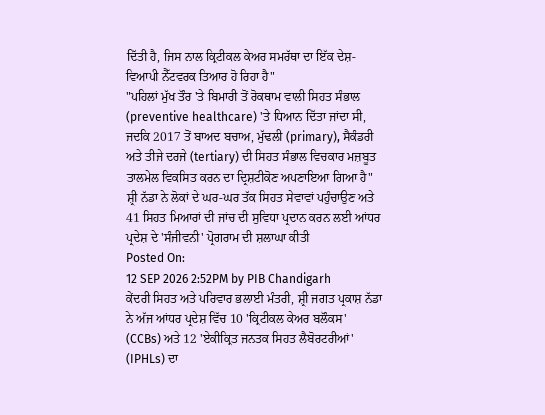ਦਿੱਤੀ ਹੈ, ਜਿਸ ਨਾਲ ਕ੍ਰਿਟੀਕਲ ਕੇਅਰ ਸਮਰੱਥਾ ਦਾ ਇੱਕ ਦੇਸ਼-ਵਿਆਪੀ ਨੈੱਟਵਰਕ ਤਿਆਰ ਹੋ ਰਿਹਾ ਹੈ"
"ਪਹਿਲਾਂ ਮੁੱਖ ਤੌਰ 'ਤੇ ਬਿਮਾਰੀ ਤੋਂ ਰੋਕਥਾਮ ਵਾਲੀ ਸਿਹਤ ਸੰਭਾਲ (preventive healthcare) 'ਤੇ ਧਿਆਨ ਦਿੱਤਾ ਜਾਂਦਾ ਸੀ, ਜਦਕਿ 2017 ਤੋਂ ਬਾਅਦ ਬਚਾਅ, ਮੁੱਢਲੀ (primary), ਸੈਕੰਡਰੀ ਅਤੇ ਤੀਜੇ ਦਰਜੇ (tertiary) ਦੀ ਸਿਹਤ ਸੰਭਾਲ ਵਿਚਕਾਰ ਮਜ਼ਬੂਤ ਤਾਲਮੇਲ ਵਿਕਸਿਤ ਕਰਨ ਦਾ ਦ੍ਰਿਸ਼ਟੀਕੋਣ ਅਪਣਾਇਆ ਗਿਆ ਹੈ"
ਸ਼੍ਰੀ ਨੱਡਾ ਨੇ ਲੋਕਾਂ ਦੇ ਘਰ-ਘਰ ਤੱਕ ਸਿਹਤ ਸੇਵਾਵਾਂ ਪਹੁੰਚਾਉਣ ਅਤੇ 41 ਸਿਹਤ ਮਿਆਰਾਂ ਦੀ ਜਾਂਚ ਦੀ ਸੁਵਿਧਾ ਪ੍ਰਦਾਨ ਕਰਨ ਲਈ ਆਂਧਰ ਪ੍ਰਦੇਸ਼ ਦੇ 'ਸੰਜੀਵਨੀ' ਪ੍ਰੋਗਰਾਮ ਦੀ ਸ਼ਲਾਘਾ ਕੀਤੀ
Posted On:
12 SEP 2026 2:52PM by PIB Chandigarh
ਕੇਂਦਰੀ ਸਿਹਤ ਅਤੇ ਪਰਿਵਾਰ ਭਲਾਈ ਮੰਤਰੀ, ਸ਼੍ਰੀ ਜਗਤ ਪ੍ਰਕਾਸ਼ ਨੱਡਾ ਨੇ ਅੱਜ ਆਂਧਰ ਪ੍ਰਦੇਸ਼ ਵਿੱਚ 10 'ਕ੍ਰਿਟੀਕਲ ਕੇਅਰ ਬਲੌਕਸ' (CCBs) ਅਤੇ 12 'ਏਕੀਕ੍ਰਿਤ ਜਨਤਕ ਸਿਹਤ ਲੈਬੋਰਟਰੀਆਂ' (IPHLs) ਦਾ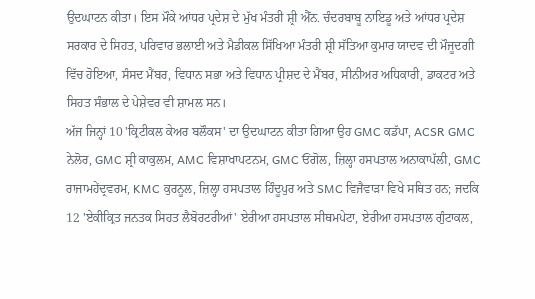ਉਦਘਾਟਨ ਕੀਤਾ। ਇਸ ਮੌਕੇ ਆਂਧਰ ਪ੍ਰਦੇਸ਼ ਦੇ ਮੁੱਖ ਮੰਤਰੀ ਸ਼੍ਰੀ ਐੱਨ. ਚੰਦਰਬਾਬੂ ਨਾਇਡੂ ਅਤੇ ਆਂਧਰ ਪ੍ਰਦੇਸ਼ ਸਰਕਾਰ ਦੇ ਸਿਹਤ, ਪਰਿਵਾਰ ਭਲਾਈ ਅਤੇ ਮੈਡੀਕਲ ਸਿੱਖਿਆ ਮੰਤਰੀ ਸ਼੍ਰੀ ਸੱਤਿਆ ਕੁਮਾਰ ਯਾਦਵ ਦੀ ਮੌਜੂਦਗੀ ਵਿੱਚ ਹੋਇਆ, ਸੰਸਦ ਮੈਂਬਰ, ਵਿਧਾਨ ਸਭਾ ਅਤੇ ਵਿਧਾਨ ਪ੍ਰੀਸ਼ਦ ਦੇ ਮੈਂਬਰ, ਸੀਨੀਅਰ ਅਧਿਕਾਰੀ, ਡਾਕਟਰ ਅਤੇ ਸਿਹਤ ਸੰਭਾਲ ਦੇ ਪੇਸ਼ੇਵਰ ਵੀ ਸ਼ਾਮਲ ਸਨ।
ਅੱਜ ਜਿਨ੍ਹਾਂ 10 'ਕ੍ਰਿਟੀਕਲ ਕੇਅਰ ਬਲੌਕਸ' ਦਾ ਉਦਘਾਟਨ ਕੀਤਾ ਗਿਆ ਉਹ GMC ਕਡੱਪਾ, ACSR GMC ਨੇਲੋਰ, GMC ਸ਼੍ਰੀ ਕਾਕੁਲਮ, AMC ਵਿਸ਼ਾਖਾਪਟਨਮ, GMC ਓਂਗੋਲ, ਜ਼ਿਲ੍ਹਾ ਹਸਪਤਾਲ ਅਨਾਕਾਪੱਲੀ, GMC ਰਾਜਾਮਹੇਂਦ੍ਰਵਰਮ, KMC ਕੁਰਨੂਲ, ਜ਼ਿਲ੍ਹਾ ਹਸਪਤਾਲ ਹਿੰਦੂਪੁਰ ਅਤੇ SMC ਵਿਜੈਵਾੜਾ ਵਿਖੇ ਸਥਿਤ ਹਨ; ਜਦਕਿ 12 'ਏਕੀਕ੍ਰਿਤ ਜਨਤਕ ਸਿਹਤ ਲੈਬੋਰਟਰੀਆਂ' ਏਰੀਆ ਹਸਪਤਾਲ ਸੀਥਮਪੇਟਾ, ਏਰੀਆ ਹਸਪਤਾਲ ਗੁੰਟਾਕਲ,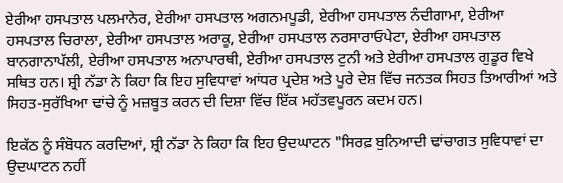ਏਰੀਆ ਹਸਪਤਾਲ ਪਲਮਾਨੇਰ, ਏਰੀਆ ਹਸਪਤਾਲ ਅਗਨਮਪੂਡੀ, ਏਰੀਆ ਹਸਪਤਾਲ ਨੰਦੀਗਾਮਾ, ਏਰੀਆ ਹਸਪਤਾਲ ਚਿਰਾਲਾ, ਏਰੀਆ ਹਸਪਤਾਲ ਅਰਾਕੂ, ਏਰੀਆ ਹਸਪਤਾਲ ਨਰਸਾਰਾਓਪੇਟਾ, ਏਰੀਆ ਹਸਪਤਾਲ ਬਾਨਗਾਨਾਪੱਲੀ, ਏਰੀਆ ਹਸਪਤਾਲ ਅਨਾਪਾਰਥੀ, ਏਰੀਆ ਹਸਪਤਾਲ ਟੁਨੀ ਅਤੇ ਏਰੀਆ ਹਸਪਤਾਲ ਗੁਡੂਰ ਵਿਖੇ ਸਥਿਤ ਹਨ। ਸ਼੍ਰੀ ਨੱਡਾ ਨੇ ਕਿਹਾ ਕਿ ਇਹ ਸੁਵਿਧਾਵਾਂ ਆਂਧਰ ਪ੍ਰਦੇਸ਼ ਅਤੇ ਪੂਰੇ ਦੇਸ਼ ਵਿੱਚ ਜਨਤਕ ਸਿਹਤ ਤਿਆਰੀਆਂ ਅਤੇ ਸਿਹਤ-ਸੁਰੱਖਿਆ ਢਾਂਚੇ ਨੂੰ ਮਜ਼ਬੂਤ ਕਰਨ ਦੀ ਦਿਸ਼ਾ ਵਿੱਚ ਇੱਕ ਮਹੱਤਵਪੂਰਨ ਕਦਮ ਹਨ।

ਇਕੱਠ ਨੂੰ ਸੰਬੋਧਨ ਕਰਦਿਆਂ, ਸ਼੍ਰੀ ਨੱਡਾ ਨੇ ਕਿਹਾ ਕਿ ਇਹ ਉਦਘਾਟਨ "ਸਿਰਫ਼ ਬੁਨਿਆਦੀ ਢਾਂਚਾਗਤ ਸੁਵਿਧਾਵਾਂ ਦਾ ਉਦਘਾਟਨ ਨਹੀਂ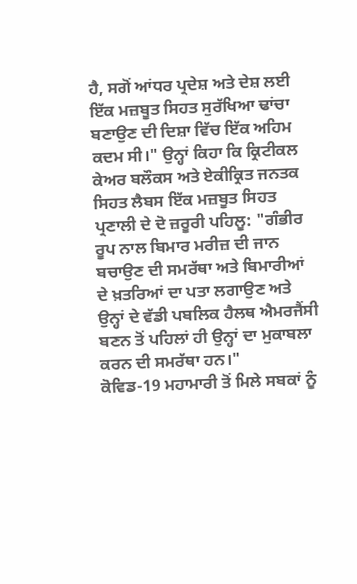ਹੈ, ਸਗੋਂ ਆਂਧਰ ਪ੍ਰਦੇਸ਼ ਅਤੇ ਦੇਸ਼ ਲਈ ਇੱਕ ਮਜ਼ਬੂਤ ਸਿਹਤ ਸੁਰੱਖਿਆ ਢਾਂਚਾ ਬਣਾਉਣ ਦੀ ਦਿਸ਼ਾ ਵਿੱਚ ਇੱਕ ਅਹਿਮ ਕਦਮ ਸੀ।" ਉਨ੍ਹਾਂ ਕਿਹਾ ਕਿ ਕ੍ਰਿਟੀਕਲ ਕੇਅਰ ਬਲੌਕਸ ਅਤੇ ਏਕੀਕ੍ਰਿਤ ਜਨਤਕ ਸਿਹਤ ਲੈਬਸ ਇੱਕ ਮਜ਼ਬੂਤ ਸਿਹਤ ਪ੍ਰਣਾਲੀ ਦੇ ਦੋ ਜ਼ਰੂਰੀ ਪਹਿਲੂ: "ਗੰਭੀਰ ਰੂਪ ਨਾਲ ਬਿਮਾਰ ਮਰੀਜ਼ ਦੀ ਜਾਨ ਬਚਾਉਣ ਦੀ ਸਮਰੱਥਾ ਅਤੇ ਬਿਮਾਰੀਆਂ ਦੇ ਖ਼ਤਰਿਆਂ ਦਾ ਪਤਾ ਲਗਾਉਣ ਅਤੇ ਉਨ੍ਹਾਂ ਦੇ ਵੱਡੀ ਪਬਲਿਕ ਹੈਲਥ ਐਮਰਜੈਂਸੀ ਬਣਨ ਤੋਂ ਪਹਿਲਾਂ ਹੀ ਉਨ੍ਹਾਂ ਦਾ ਮੁਕਾਬਲਾ ਕਰਨ ਦੀ ਸਮਰੱਥਾ ਹਨ।"
ਕੋਵਿਡ-19 ਮਹਾਮਾਰੀ ਤੋਂ ਮਿਲੇ ਸਬਕਾਂ ਨੂੰ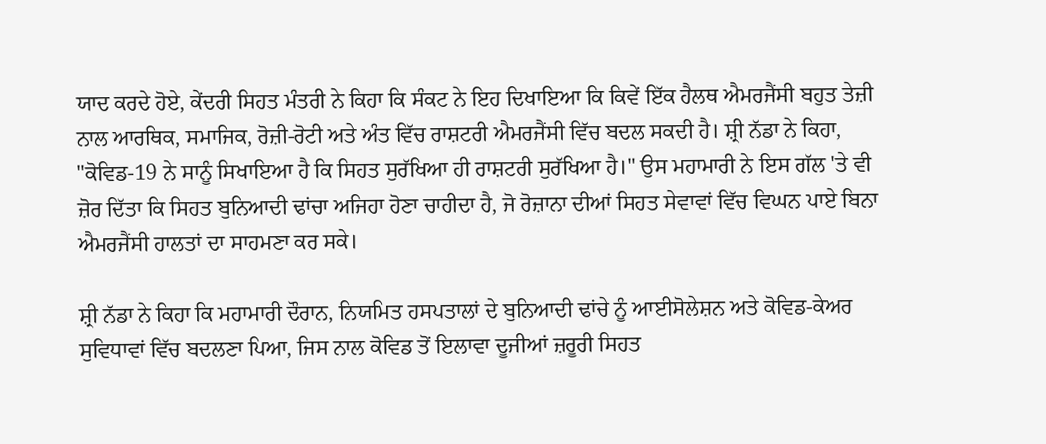ਯਾਦ ਕਰਦੇ ਹੋਏ, ਕੇਂਦਰੀ ਸਿਹਤ ਮੰਤਰੀ ਨੇ ਕਿਹਾ ਕਿ ਸੰਕਟ ਨੇ ਇਹ ਦਿਖਾਇਆ ਕਿ ਕਿਵੇਂ ਇੱਕ ਹੈਲਥ ਐਮਰਜੈਂਸੀ ਬਹੁਤ ਤੇਜ਼ੀ ਨਾਲ ਆਰਥਿਕ, ਸਮਾਜਿਕ, ਰੋਜ਼ੀ-ਰੋਟੀ ਅਤੇ ਅੰਤ ਵਿੱਚ ਰਾਸ਼ਟਰੀ ਐਮਰਜੈਂਸੀ ਵਿੱਚ ਬਦਲ ਸਕਦੀ ਹੈ। ਸ਼੍ਰੀ ਨੱਡਾ ਨੇ ਕਿਹਾ, "ਕੋਵਿਡ-19 ਨੇ ਸਾਨੂੰ ਸਿਖਾਇਆ ਹੈ ਕਿ ਸਿਹਤ ਸੁਰੱਖਿਆ ਹੀ ਰਾਸ਼ਟਰੀ ਸੁਰੱਖਿਆ ਹੈ।" ਉਸ ਮਹਾਮਾਰੀ ਨੇ ਇਸ ਗੱਲ 'ਤੇ ਵੀ ਜ਼ੋਰ ਦਿੱਤਾ ਕਿ ਸਿਹਤ ਬੁਨਿਆਦੀ ਢਾਂਚਾ ਅਜਿਹਾ ਹੋਣਾ ਚਾਹੀਦਾ ਹੈ, ਜੋ ਰੋਜ਼ਾਨਾ ਦੀਆਂ ਸਿਹਤ ਸੇਵਾਵਾਂ ਵਿੱਚ ਵਿਘਨ ਪਾਏ ਬਿਨਾ ਐਮਰਜੈਂਸੀ ਹਾਲਤਾਂ ਦਾ ਸਾਹਮਣਾ ਕਰ ਸਕੇ।

ਸ਼੍ਰੀ ਨੱਡਾ ਨੇ ਕਿਹਾ ਕਿ ਮਹਾਮਾਰੀ ਦੌਰਾਨ, ਨਿਯਮਿਤ ਹਸਪਤਾਲਾਂ ਦੇ ਬੁਨਿਆਦੀ ਢਾਂਚੇ ਨੂੰ ਆਈਸੋਲੇਸ਼ਨ ਅਤੇ ਕੋਵਿਡ-ਕੇਅਰ ਸੁਵਿਧਾਵਾਂ ਵਿੱਚ ਬਦਲਣਾ ਪਿਆ, ਜਿਸ ਨਾਲ ਕੋਵਿਡ ਤੋਂ ਇਲਾਵਾ ਦੂਜੀਆਂ ਜ਼ਰੂਰੀ ਸਿਹਤ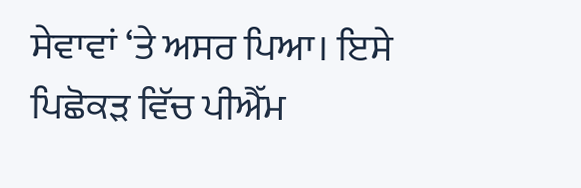ਸੇਵਾਵਾਂ ‘ਤੇ ਅਸਰ ਪਿਆ। ਇਸੇ ਪਿਛੋਕੜ ਵਿੱਚ ਪੀਐੱਮ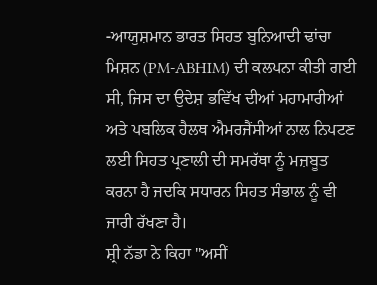-ਆਯੁਸ਼ਮਾਨ ਭਾਰਤ ਸਿਹਤ ਬੁਨਿਆਦੀ ਢਾਂਚਾ ਮਿਸ਼ਨ (PM-ABHIM) ਦੀ ਕਲਪਨਾ ਕੀਤੀ ਗਈ ਸੀ, ਜਿਸ ਦਾ ਉਦੇਸ਼ ਭਵਿੱਖ ਦੀਆਂ ਮਹਾਮਾਰੀਆਂ ਅਤੇ ਪਬਲਿਕ ਹੈਲਥ ਐਮਰਜੈਂਸੀਆਂ ਨਾਲ ਨਿਪਟਣ ਲਈ ਸਿਹਤ ਪ੍ਰਣਾਲੀ ਦੀ ਸਮਰੱਥਾ ਨੂੰ ਮਜ਼ਬੂਤ ਕਰਨਾ ਹੈ ਜਦਕਿ ਸਧਾਰਨ ਸਿਹਤ ਸੰਭਾਲ ਨੂੰ ਵੀ ਜਾਰੀ ਰੱਖਣਾ ਹੈ।
ਸ਼੍ਰੀ ਨੱਡਾ ਨੇ ਕਿਹਾ "ਅਸੀਂ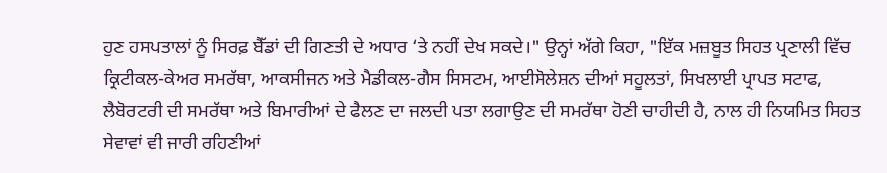ਹੁਣ ਹਸਪਤਾਲਾਂ ਨੂੰ ਸਿਰਫ਼ ਬੈੱਡਾਂ ਦੀ ਗਿਣਤੀ ਦੇ ਅਧਾਰ ‘ਤੇ ਨਹੀਂ ਦੇਖ ਸਕਦੇ।" ਉਨ੍ਹਾਂ ਅੱਗੇ ਕਿਹਾ, "ਇੱਕ ਮਜ਼ਬੂਤ ਸਿਹਤ ਪ੍ਰਣਾਲੀ ਵਿੱਚ ਕ੍ਰਿਟੀਕਲ-ਕੇਅਰ ਸਮਰੱਥਾ, ਆਕਸੀਜਨ ਅਤੇ ਮੈਡੀਕਲ-ਗੈਸ ਸਿਸਟਮ, ਆਈਸੋਲੇਸ਼ਨ ਦੀਆਂ ਸਹੂਲਤਾਂ, ਸਿਖਲਾਈ ਪ੍ਰਾਪਤ ਸਟਾਫ, ਲੈਬੋਰਟਰੀ ਦੀ ਸਮਰੱਥਾ ਅਤੇ ਬਿਮਾਰੀਆਂ ਦੇ ਫੈਲਣ ਦਾ ਜਲਦੀ ਪਤਾ ਲਗਾਉਣ ਦੀ ਸਮਰੱਥਾ ਹੋਣੀ ਚਾਹੀਦੀ ਹੈ, ਨਾਲ ਹੀ ਨਿਯਮਿਤ ਸਿਹਤ ਸੇਵਾਵਾਂ ਵੀ ਜਾਰੀ ਰਹਿਣੀਆਂ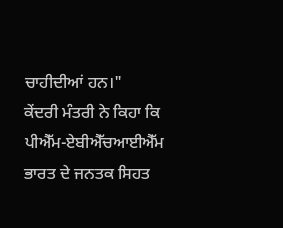ਚਾਹੀਦੀਆਂ ਹਨ।"
ਕੇਂਦਰੀ ਮੰਤਰੀ ਨੇ ਕਿਹਾ ਕਿ ਪੀਐੱਮ-ਏਬੀਐੱਚਆਈਐੱਮ ਭਾਰਤ ਦੇ ਜਨਤਕ ਸਿਹਤ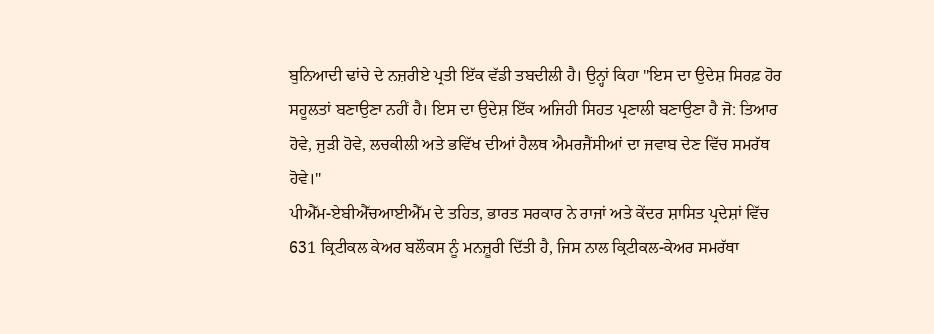ਬੁਨਿਆਦੀ ਢਾਂਚੇ ਦੇ ਨਜ਼ਰੀਏ ਪ੍ਰਤੀ ਇੱਕ ਵੱਡੀ ਤਬਦੀਲੀ ਹੈ। ਉਨ੍ਹਾਂ ਕਿਹਾ "ਇਸ ਦਾ ਉਦੇਸ਼ ਸਿਰਫ਼ ਹੋਰ ਸਹੂਲਤਾਂ ਬਣਾਉਣਾ ਨਹੀਂ ਹੈ। ਇਸ ਦਾ ਉਦੇਸ਼ ਇੱਕ ਅਜਿਹੀ ਸਿਹਤ ਪ੍ਰਣਾਲੀ ਬਣਾਉਣਾ ਹੈ ਜੋ: ਤਿਆਰ ਹੋਵੇ, ਜੁੜੀ ਹੋਵੇ, ਲਚਕੀਲੀ ਅਤੇ ਭਵਿੱਖ ਦੀਆਂ ਹੈਲਥ ਐਮਰਜੈਂਸੀਆਂ ਦਾ ਜਵਾਬ ਦੇਣ ਵਿੱਚ ਸਮਰੱਥ ਹੋਵੇ।"
ਪੀਐੱਮ-ਏਬੀਐੱਚਆਈਐੱਮ ਦੇ ਤਹਿਤ, ਭਾਰਤ ਸਰਕਾਰ ਨੇ ਰਾਜਾਂ ਅਤੇ ਕੇਂਦਰ ਸ਼ਾਸਿਤ ਪ੍ਰਦੇਸ਼ਾਂ ਵਿੱਚ 631 ਕ੍ਰਿਟੀਕਲ ਕੇਅਰ ਬਲੌਕਸ ਨੂੰ ਮਨਜ਼ੂਰੀ ਦਿੱਤੀ ਹੈ, ਜਿਸ ਨਾਲ ਕ੍ਰਿਟੀਕਲ-ਕੇਅਰ ਸਮਰੱਥਾ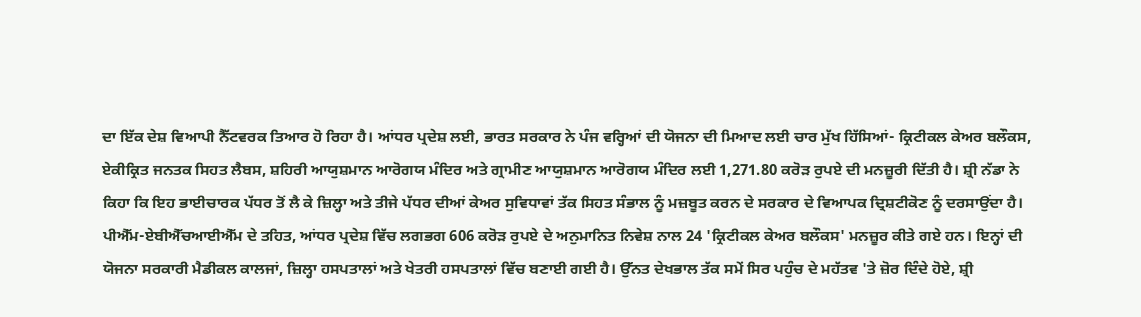ਦਾ ਇੱਕ ਦੇਸ਼ ਵਿਆਪੀ ਨੈੱਟਵਰਕ ਤਿਆਰ ਹੋ ਰਿਹਾ ਹੈ। ਆਂਧਰ ਪ੍ਰਦੇਸ਼ ਲਈ, ਭਾਰਤ ਸਰਕਾਰ ਨੇ ਪੰਜ ਵਰ੍ਹਿਆਂ ਦੀ ਯੋਜਨਾ ਦੀ ਮਿਆਦ ਲਈ ਚਾਰ ਮੁੱਖ ਹਿੱਸਿਆਂ- ਕ੍ਰਿਟੀਕਲ ਕੇਅਰ ਬਲੌਕਸ, ਏਕੀਕ੍ਰਿਤ ਜਨਤਕ ਸਿਹਤ ਲੈਬਸ, ਸ਼ਹਿਰੀ ਆਯੁਸ਼ਮਾਨ ਆਰੋਗਯ ਮੰਦਿਰ ਅਤੇ ਗ੍ਰਾਮੀਣ ਆਯੁਸ਼ਮਾਨ ਆਰੋਗਯ ਮੰਦਿਰ ਲਈ 1,271.80 ਕਰੋੜ ਰੁਪਏ ਦੀ ਮਨਜ਼ੂਰੀ ਦਿੱਤੀ ਹੈ। ਸ਼੍ਰੀ ਨੱਡਾ ਨੇ ਕਿਹਾ ਕਿ ਇਹ ਭਾਈਚਾਰਕ ਪੱਧਰ ਤੋਂ ਲੈ ਕੇ ਜ਼ਿਲ੍ਹਾ ਅਤੇ ਤੀਜੇ ਪੱਧਰ ਦੀਆਂ ਕੇਅਰ ਸੁਵਿਧਾਵਾਂ ਤੱਕ ਸਿਹਤ ਸੰਭਾਲ ਨੂੰ ਮਜ਼ਬੂਤ ਕਰਨ ਦੇ ਸਰਕਾਰ ਦੇ ਵਿਆਪਕ ਦ੍ਰਿਸ਼ਟੀਕੋਣ ਨੂੰ ਦਰਸਾਉਂਦਾ ਹੈ।
ਪੀਐੱਮ-ਏਬੀਐੱਚਆਈਐੱਮ ਦੇ ਤਹਿਤ, ਆਂਧਰ ਪ੍ਰਦੇਸ਼ ਵਿੱਚ ਲਗਭਗ 606 ਕਰੋੜ ਰੁਪਏ ਦੇ ਅਨੁਮਾਨਿਤ ਨਿਵੇਸ਼ ਨਾਲ 24 'ਕ੍ਰਿਟੀਕਲ ਕੇਅਰ ਬਲੌਕਸ' ਮਨਜ਼ੂਰ ਕੀਤੇ ਗਏ ਹਨ। ਇਨ੍ਹਾਂ ਦੀ ਯੋਜਨਾ ਸਰਕਾਰੀ ਮੈਡੀਕਲ ਕਾਲਜਾਂ, ਜ਼ਿਲ੍ਹਾ ਹਸਪਤਾਲਾਂ ਅਤੇ ਖੇਤਰੀ ਹਸਪਤਾਲਾਂ ਵਿੱਚ ਬਣਾਈ ਗਈ ਹੈ। ਉੱਨਤ ਦੇਖਭਾਲ ਤੱਕ ਸਮੇਂ ਸਿਰ ਪਹੁੰਚ ਦੇ ਮਹੱਤਵ 'ਤੇ ਜ਼ੋਰ ਦਿੰਦੇ ਹੋਏ, ਸ਼੍ਰੀ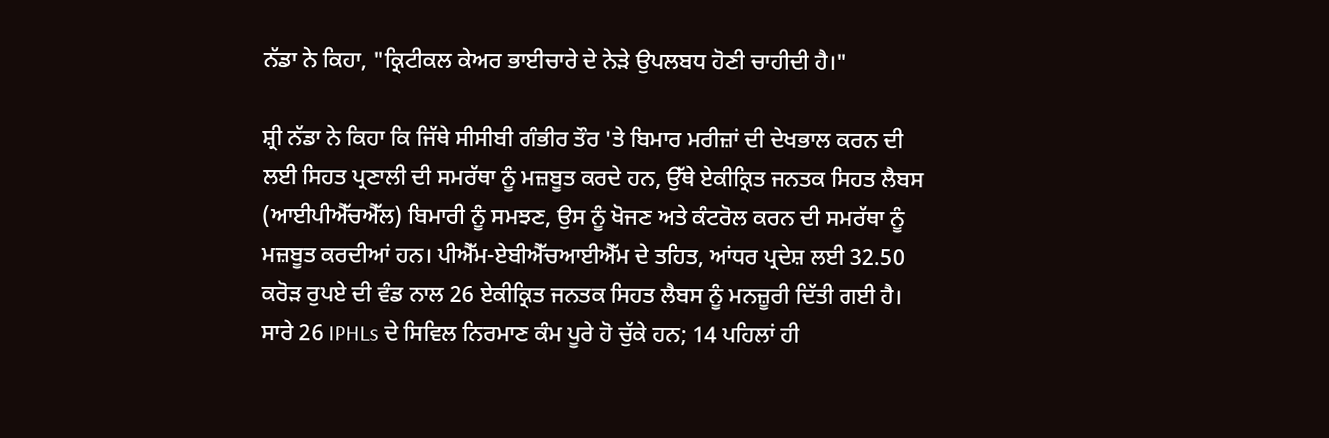ਨੱਡਾ ਨੇ ਕਿਹਾ, "ਕ੍ਰਿਟੀਕਲ ਕੇਅਰ ਭਾਈਚਾਰੇ ਦੇ ਨੇੜੇ ਉਪਲਬਧ ਹੋਣੀ ਚਾਹੀਦੀ ਹੈ।"

ਸ਼੍ਰੀ ਨੱਡਾ ਨੇ ਕਿਹਾ ਕਿ ਜਿੱਥੇ ਸੀਸੀਬੀ ਗੰਭੀਰ ਤੌਰ 'ਤੇ ਬਿਮਾਰ ਮਰੀਜ਼ਾਂ ਦੀ ਦੇਖਭਾਲ ਕਰਨ ਦੀ ਲਈ ਸਿਹਤ ਪ੍ਰਣਾਲੀ ਦੀ ਸਮਰੱਥਾ ਨੂੰ ਮਜ਼ਬੂਤ ਕਰਦੇ ਹਨ, ਉੱਥੇ ਏਕੀਕ੍ਰਿਤ ਜਨਤਕ ਸਿਹਤ ਲੈਬਸ (ਆਈਪੀਐੱਚਐੱਲ) ਬਿਮਾਰੀ ਨੂੰ ਸਮਝਣ, ਉਸ ਨੂੰ ਖੋਜਣ ਅਤੇ ਕੰਟਰੋਲ ਕਰਨ ਦੀ ਸਮਰੱਥਾ ਨੂੰ ਮਜ਼ਬੂਤ ਕਰਦੀਆਂ ਹਨ। ਪੀਐੱਮ-ਏਬੀਐੱਚਆਈਐੱਮ ਦੇ ਤਹਿਤ, ਆਂਧਰ ਪ੍ਰਦੇਸ਼ ਲਈ 32.50 ਕਰੋੜ ਰੁਪਏ ਦੀ ਵੰਡ ਨਾਲ 26 ਏਕੀਕ੍ਰਿਤ ਜਨਤਕ ਸਿਹਤ ਲੈਬਸ ਨੂੰ ਮਨਜ਼ੂਰੀ ਦਿੱਤੀ ਗਈ ਹੈ। ਸਾਰੇ 26 IPHLs ਦੇ ਸਿਵਿਲ ਨਿਰਮਾਣ ਕੰਮ ਪੂਰੇ ਹੋ ਚੁੱਕੇ ਹਨ; 14 ਪਹਿਲਾਂ ਹੀ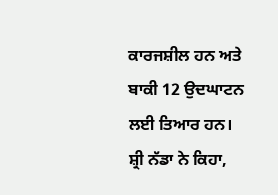ਕਾਰਜਸ਼ੀਲ ਹਨ ਅਤੇ ਬਾਕੀ 12 ਉਦਘਾਟਨ ਲਈ ਤਿਆਰ ਹਨ।
ਸ਼੍ਰੀ ਨੱਡਾ ਨੇ ਕਿਹਾ,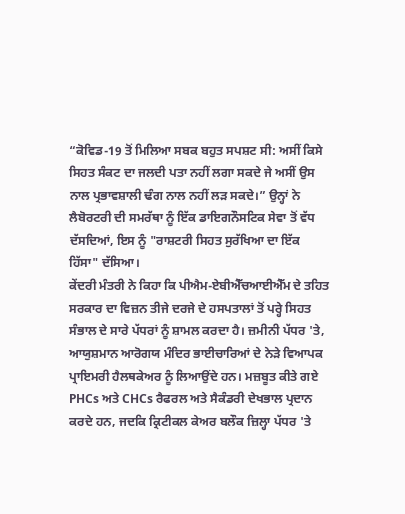“ਕੋਵਿਡ-19 ਤੋਂ ਮਿਲਿਆ ਸਬਕ ਬਹੁਤ ਸਪਸ਼ਟ ਸੀ: ਅਸੀਂ ਕਿਸੇ ਸਿਹਤ ਸੰਕਟ ਦਾ ਜਲਦੀ ਪਤਾ ਨਹੀਂ ਲਗਾ ਸਕਦੇ ਜੇ ਅਸੀਂ ਉਸ ਨਾਲ ਪ੍ਰਭਾਵਸ਼ਾਲੀ ਢੰਗ ਨਾਲ ਨਹੀਂ ਲੜ ਸਕਦੇ।” ਉਨ੍ਹਾਂ ਨੇ ਲੈਬੋਰਟਰੀ ਦੀ ਸਮਰੱਥਾ ਨੂੰ ਇੱਕ ਡਾਇਗਨੌਸਟਿਕ ਸੇਵਾ ਤੋਂ ਵੱਧ ਦੱਸਦਿਆਂ, ਇਸ ਨੂੰ "ਰਾਸ਼ਟਰੀ ਸਿਹਤ ਸੁਰੱਖਿਆ ਦਾ ਇੱਕ ਹਿੱਸਾ" ਦੱਸਿਆ।
ਕੇਂਦਰੀ ਮੰਤਰੀ ਨੇ ਕਿਹਾ ਕਿ ਪੀਐਮ-ਏਬੀਐੱਚਆਈਐੱਮ ਦੇ ਤਹਿਤ ਸਰਕਾਰ ਦਾ ਵਿਜ਼ਨ ਤੀਜੇ ਦਰਜੇ ਦੇ ਹਸਪਤਾਲਾਂ ਤੋਂ ਪਰ੍ਹੇ ਸਿਹਤ ਸੰਭਾਲ ਦੇ ਸਾਰੇ ਪੱਧਰਾਂ ਨੂੰ ਸ਼ਾਮਲ ਕਰਦਾ ਹੈ। ਜ਼ਮੀਨੀ ਪੱਧਰ 'ਤੇ, ਆਯੁਸ਼ਮਾਨ ਆਰੋਗਯ ਮੰਦਿਰ ਭਾਈਚਾਰਿਆਂ ਦੇ ਨੇੜੇ ਵਿਆਪਕ ਪ੍ਰਾਇਮਰੀ ਹੈਲਥਕੇਅਰ ਨੂੰ ਲਿਆਉਂਦੇ ਹਨ। ਮਜ਼ਬੂਤ ਕੀਤੇ ਗਏ PHCs ਅਤੇ CHCs ਰੈਫਰਲ ਅਤੇ ਸੈਕੰਡਰੀ ਦੇਖਭਾਲ ਪ੍ਰਦਾਨ ਕਰਦੇ ਹਨ, ਜਦਕਿ ਕ੍ਰਿਟੀਕਲ ਕੇਅਰ ਬਲੌਕ ਜ਼ਿਲ੍ਹਾ ਪੱਧਰ 'ਤੇ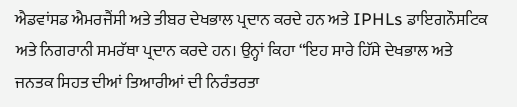ਐਡਵਾਂਸਡ ਐਮਰਜੈਂਸੀ ਅਤੇ ਤੀਬਰ ਦੇਖਭਾਲ ਪ੍ਰਦਾਨ ਕਰਦੇ ਹਨ ਅਤੇ IPHLs ਡਾਇਗਨੌਸਟਿਕ ਅਤੇ ਨਿਗਰਾਨੀ ਸਮਰੱਥਾ ਪ੍ਰਦਾਨ ਕਰਦੇ ਹਨ। ਉਨ੍ਹਾਂ ਕਿਹਾ “ਇਹ ਸਾਰੇ ਹਿੱਸੇ ਦੇਖਭਾਲ ਅਤੇ ਜਨਤਕ ਸਿਹਤ ਦੀਆਂ ਤਿਆਰੀਆਂ ਦੀ ਨਿਰੰਤਰਤਾ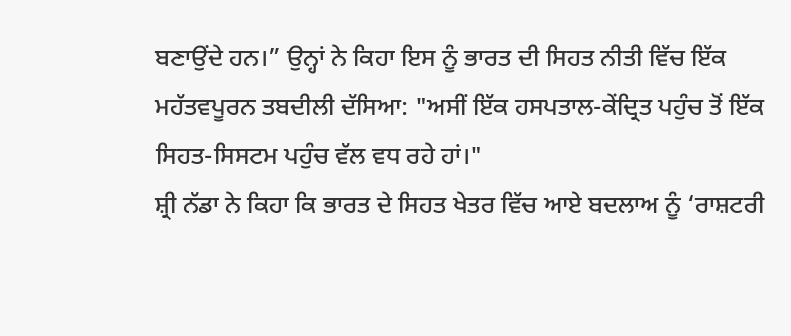ਬਣਾਉਂਦੇ ਹਨ।” ਉਨ੍ਹਾਂ ਨੇ ਕਿਹਾ ਇਸ ਨੂੰ ਭਾਰਤ ਦੀ ਸਿਹਤ ਨੀਤੀ ਵਿੱਚ ਇੱਕ ਮਹੱਤਵਪੂਰਨ ਤਬਦੀਲੀ ਦੱਸਿਆ: "ਅਸੀਂ ਇੱਕ ਹਸਪਤਾਲ-ਕੇਂਦ੍ਰਿਤ ਪਹੁੰਚ ਤੋਂ ਇੱਕ ਸਿਹਤ-ਸਿਸਟਮ ਪਹੁੰਚ ਵੱਲ ਵਧ ਰਹੇ ਹਾਂ।"
ਸ਼੍ਰੀ ਨੱਡਾ ਨੇ ਕਿਹਾ ਕਿ ਭਾਰਤ ਦੇ ਸਿਹਤ ਖੇਤਰ ਵਿੱਚ ਆਏ ਬਦਲਾਅ ਨੂੰ ‘ਰਾਸ਼ਟਰੀ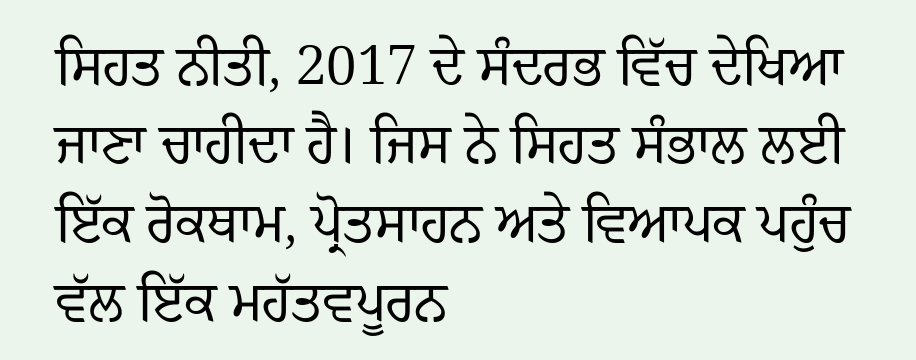ਸਿਹਤ ਨੀਤੀ, 2017 ਦੇ ਸੰਦਰਭ ਵਿੱਚ ਦੇਖਿਆ ਜਾਣਾ ਚਾਹੀਦਾ ਹੈ। ਜਿਸ ਨੇ ਸਿਹਤ ਸੰਭਾਲ ਲਈ ਇੱਕ ਰੋਕਥਾਮ, ਪ੍ਰੋਤਸਾਹਨ ਅਤੇ ਵਿਆਪਕ ਪਹੁੰਚ ਵੱਲ ਇੱਕ ਮਹੱਤਵਪੂਰਨ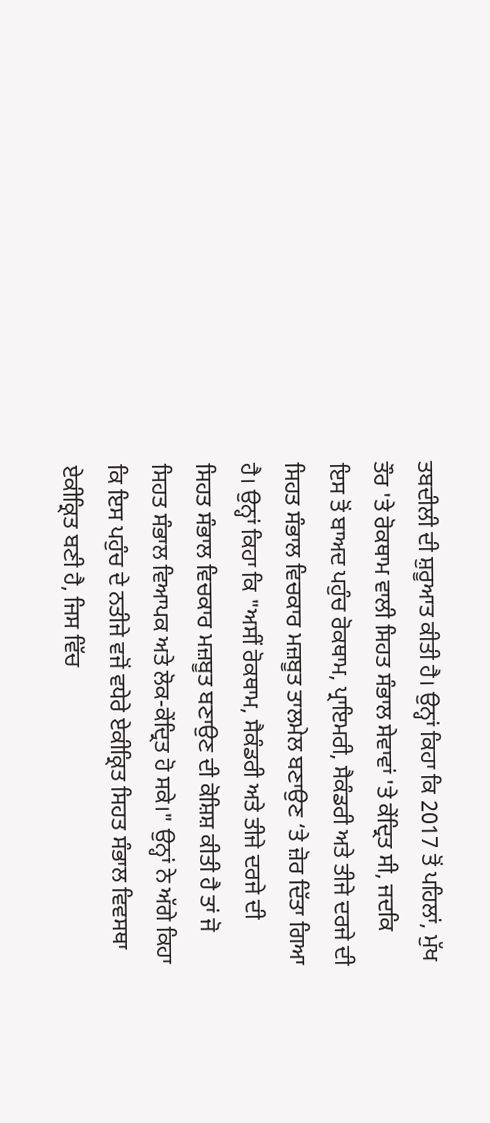ਤਬਦੀਲੀ ਦੀ ਸ਼ੁਰੂਆਤ ਕੀਤੀ ਹੈ। ਉਨ੍ਹਾਂ ਕਿਹਾ ਕਿ 2017 ਤੋਂ ਪਹਿਲਾਂ, ਮੁੱਖ ਤੌਰ 'ਤੇ ਰੋਕਥਾਮ ਵਾਲੀ ਸਿਹਤ ਸੰਭਾਲ ਸੇਵਾਵਾਂ 'ਤੇ ਕੇਂਦ੍ਰਿਤ ਸੀ, ਜਦਕਿ ਇਸ ਤੋਂ ਬਾਅਦ ਪਹੁੰਚ ਰੋਕਥਾਮ, ਪ੍ਰਾਇਮਰੀ, ਸੈਕੰਡਰੀ ਅਤੇ ਤੀਜੇ ਦਰਜੇ ਦੀ ਸਿਹਤ ਸੰਭਾਲ ਵਿਚਕਾਰ ਮਜ਼ਬੂਤ ਤਾਲਮੇਲ ਬਣਾਉਣ ‘ਤੇ ਜ਼ੋਰ ਦਿੱਤਾ ਗਿਆ ਹੈ। ਉਨ੍ਹਾਂ ਕਿਹਾ ਕਿ "ਅਸੀਂ ਰੋਕਥਾਮ, ਸੈਕੰਡਰੀ ਅਤੇ ਤੀਜੇ ਦਰਜੇ ਦੀ ਸਿਹਤ ਸੰਭਾਲ ਵਿਚਕਾਰ ਮਜ਼ਬੂਤ ਬਣਾਉਣ ਦੀ ਕੋਸ਼ਿਸ਼ ਕੀਤੀ ਹੈ ਤਾਂ ਜੋ ਸਿਹਤ ਸੰਭਾਲ ਵਿਆਪਕ ਅਤੇ ਲੋਕ-ਕੇਂਦ੍ਰਿਤ ਹੋ ਸਕੇ।" ਉਨ੍ਹਾਂ ਨੇ ਅੱਗੇ ਕਿਹਾ ਕਿ ਇਸ ਪਹੁੰਚ ਦੇ ਨਤੀਜੇ ਵਜੋਂ ਵਧੇਰੇ ਏਕੀਕ੍ਰਿਤ ਸਿਹਤ ਸੰਭਾਲ ਵਿਵਸਥਾ ਏਕੀਕ੍ਰਿਤ ਬਣੀ ਹੈ, ਜਿਸ ਵਿੱਚ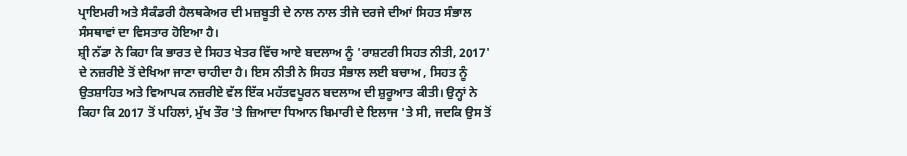ਪ੍ਰਾਇਮਰੀ ਅਤੇ ਸੈਕੰਡਰੀ ਹੈਲਥਕੇਅਰ ਦੀ ਮਜ਼ਬੂਤੀ ਦੇ ਨਾਲ ਨਾਲ ਤੀਜੇ ਦਰਜੇ ਦੀਆਂ ਸਿਹਤ ਸੰਭਾਲ ਸੰਸਥਾਵਾਂ ਦਾ ਵਿਸਤਾਰ ਹੋਇਆ ਹੈ।
ਸ਼੍ਰੀ ਨੱਡਾ ਨੇ ਕਿਹਾ ਕਿ ਭਾਰਤ ਦੇ ਸਿਹਤ ਖੇਤਰ ਵਿੱਚ ਆਏ ਬਦਲਾਅ ਨੂੰ 'ਰਾਸ਼ਟਰੀ ਸਿਹਤ ਨੀਤੀ, 2017' ਦੇ ਨਜ਼ਰੀਏ ਤੋਂ ਦੇਖਿਆ ਜਾਣਾ ਚਾਹੀਦਾ ਹੈ। ਇਸ ਨੀਤੀ ਨੇ ਸਿਹਤ ਸੰਭਾਲ ਲਈ ਬਚਾਅ , ਸਿਹਤ ਨੂੰ ਉਤਸ਼ਾਹਿਤ ਅਤੇ ਵਿਆਪਕ ਨਜ਼ਰੀਏ ਵੱਲ ਇੱਕ ਮਹੱਤਵਪੂਰਨ ਬਦਲਾਅ ਦੀ ਸ਼ੁਰੂਆਤ ਕੀਤੀ। ਉਨ੍ਹਾਂ ਨੇ ਕਿਹਾ ਕਿ 2017 ਤੋਂ ਪਹਿਲਾਂ, ਮੁੱਖ ਤੌਰ 'ਤੇ ਜ਼ਿਆਦਾ ਧਿਆਨ ਬਿਮਾਰੀ ਦੇ ਇਲਾਜ 'ਤੇ ਸੀ, ਜਦਕਿ ਉਸ ਤੋਂ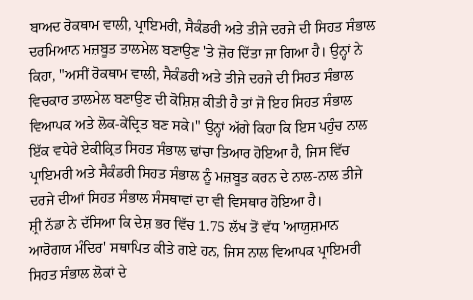ਬਾਅਦ ਰੋਕਥਾਮ ਵਾਲੀ, ਪ੍ਰਾਇਮਰੀ, ਸੈਕੰਡਰੀ ਅਤੇ ਤੀਜੇ ਦਰਜੇ ਦੀ ਸਿਹਤ ਸੰਭਾਲ ਦਰਮਿਆਨ ਮਜ਼ਬੂਤ ਤਾਲਮੇਲ ਬਣਾਉਣ 'ਤੇ ਜ਼ੋਰ ਦਿੱਤਾ ਜਾ ਗਿਆ ਹੈ। ਉਨ੍ਹਾਂ ਨੇ ਕਿਹਾ, "ਅਸੀਂ ਰੋਕਥਾਮ ਵਾਲੀ, ਸੈਕੰਡਰੀ ਅਤੇ ਤੀਜੇ ਦਰਜੇ ਦੀ ਸਿਹਤ ਸੰਭਾਲ ਵਿਚਕਾਰ ਤਾਲਮੇਲ ਬਣਾਉਣ ਦੀ ਕੋਸ਼ਿਸ਼ ਕੀਤੀ ਹੈ ਤਾਂ ਜੋ ਇਹ ਸਿਹਤ ਸੰਭਾਲ ਵਿਆਪਕ ਅਤੇ ਲੋਕ-ਕੇਂਦ੍ਰਿਤ ਬਣ ਸਕੇ।" ਉਨ੍ਹਾਂ ਅੱਗੇ ਕਿਹਾ ਕਿ ਇਸ ਪਹੁੰਚ ਨਾਲ ਇੱਕ ਵਧੇਰੇ ਏਕੀਕ੍ਰਿਤ ਸਿਹਤ ਸੰਭਾਲ ਢਾਂਚਾ ਤਿਆਰ ਹੋਇਆ ਹੈ, ਜਿਸ ਵਿੱਚ ਪ੍ਰਾਇਮਰੀ ਅਤੇ ਸੈਕੰਡਰੀ ਸਿਹਤ ਸੰਭਾਲ ਨੂੰ ਮਜ਼ਬੂਤ ਕਰਨ ਦੇ ਨਾਲ-ਨਾਲ ਤੀਜੇ ਦਰਜੇ ਦੀਆਂ ਸਿਹਤ ਸੰਭਾਲ ਸੰਸਥਾਵਾਂ ਦਾ ਵੀ ਵਿਸਥਾਰ ਹੋਇਆ ਹੈ।
ਸ਼੍ਰੀ ਨੱਡਾ ਨੇ ਦੱਸਿਆ ਕਿ ਦੇਸ਼ ਭਰ ਵਿੱਚ 1.75 ਲੱਖ ਤੋਂ ਵੱਧ 'ਆਯੁਸ਼ਮਾਨ ਆਰੋਗਯ ਮੰਦਿਰ' ਸਥਾਪਿਤ ਕੀਤੇ ਗਏ ਹਨ, ਜਿਸ ਨਾਲ ਵਿਆਪਕ ਪ੍ਰਾਇਮਰੀ ਸਿਹਤ ਸੰਭਾਲ ਲੋਕਾਂ ਦੇ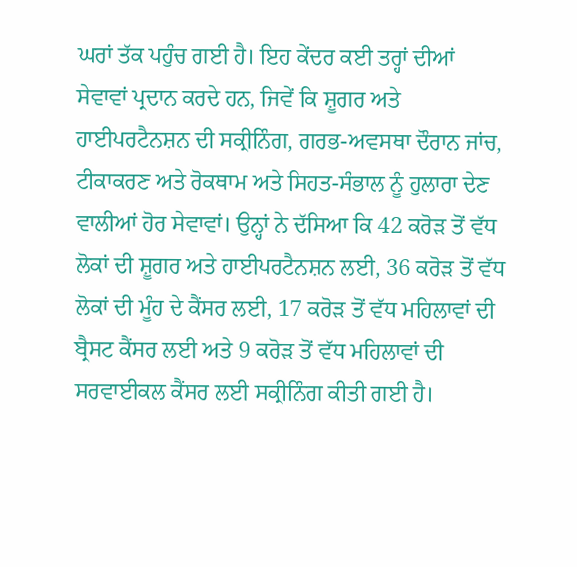ਘਰਾਂ ਤੱਕ ਪਹੁੰਚ ਗਈ ਹੈ। ਇਹ ਕੇਂਦਰ ਕਈ ਤਰ੍ਹਾਂ ਦੀਆਂ ਸੇਵਾਵਾਂ ਪ੍ਰਦਾਨ ਕਰਦੇ ਹਨ, ਜਿਵੇਂ ਕਿ ਸ਼ੂਗਰ ਅਤੇ ਹਾਈਪਰਟੈਨਸ਼ਨ ਦੀ ਸਕ੍ਰੀਨਿੰਗ, ਗਰਭ-ਅਵਸਥਾ ਦੌਰਾਨ ਜਾਂਚ, ਟੀਕਾਕਰਣ ਅਤੇ ਰੋਕਥਾਮ ਅਤੇ ਸਿਹਤ-ਸੰਭਾਲ ਨੂੰ ਹੁਲਾਰਾ ਦੇਣ ਵਾਲੀਆਂ ਹੋਰ ਸੇਵਾਵਾਂ। ਉਨ੍ਹਾਂ ਨੇ ਦੱਸਿਆ ਕਿ 42 ਕਰੋੜ ਤੋਂ ਵੱਧ ਲੋਕਾਂ ਦੀ ਸ਼ੂਗਰ ਅਤੇ ਹਾਈਪਰਟੈਨਸ਼ਨ ਲਈ, 36 ਕਰੋੜ ਤੋਂ ਵੱਧ ਲੋਕਾਂ ਦੀ ਮੂੰਹ ਦੇ ਕੈਂਸਰ ਲਈ, 17 ਕਰੋੜ ਤੋਂ ਵੱਧ ਮਹਿਲਾਵਾਂ ਦੀ ਬ੍ਰੈਸਟ ਕੈਂਸਰ ਲਈ ਅਤੇ 9 ਕਰੋੜ ਤੋਂ ਵੱਧ ਮਹਿਲਾਵਾਂ ਦੀ ਸਰਵਾਈਕਲ ਕੈਂਸਰ ਲਈ ਸਕ੍ਰੀਨਿੰਗ ਕੀਤੀ ਗਈ ਹੈ।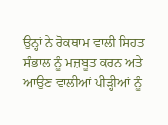ਉਨ੍ਹਾਂ ਨੇ ਰੋਕਥਾਮ ਵਾਲੀ ਸਿਹਤ ਸੰਭਾਲ ਨੂੰ ਮਜ਼ਬੂਤ ਕਰਨ ਅਤੇ ਆਉਣ ਵਾਲੀਆਂ ਪੀੜ੍ਹੀਆਂ ਨੂੰ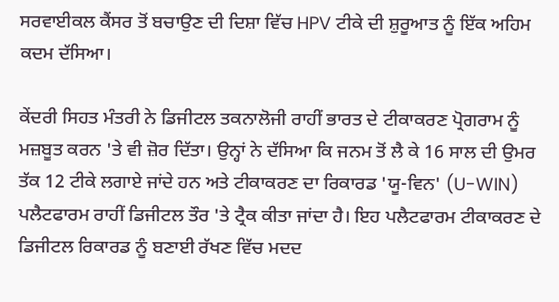ਸਰਵਾਈਕਲ ਕੈਂਸਰ ਤੋਂ ਬਚਾਉਣ ਦੀ ਦਿਸ਼ਾ ਵਿੱਚ HPV ਟੀਕੇ ਦੀ ਸ਼ੁਰੂਆਤ ਨੂੰ ਇੱਕ ਅਹਿਮ ਕਦਮ ਦੱਸਿਆ।

ਕੇਂਦਰੀ ਸਿਹਤ ਮੰਤਰੀ ਨੇ ਡਿਜੀਟਲ ਤਕਨਾਲੋਜੀ ਰਾਹੀਂ ਭਾਰਤ ਦੇ ਟੀਕਾਕਰਣ ਪ੍ਰੋਗਰਾਮ ਨੂੰ ਮਜ਼ਬੂਤ ਕਰਨ 'ਤੇ ਵੀ ਜ਼ੋਰ ਦਿੱਤਾ। ਉਨ੍ਹਾਂ ਨੇ ਦੱਸਿਆ ਕਿ ਜਨਮ ਤੋਂ ਲੈ ਕੇ 16 ਸਾਲ ਦੀ ਉਮਰ ਤੱਕ 12 ਟੀਕੇ ਲਗਾਏ ਜਾਂਦੇ ਹਨ ਅਤੇ ਟੀਕਾਕਰਣ ਦਾ ਰਿਕਾਰਡ 'ਯੂ-ਵਿਨ' (U-WIN) ਪਲੈਟਫਾਰਮ ਰਾਹੀਂ ਡਿਜੀਟਲ ਤੌਰ 'ਤੇ ਟ੍ਰੈਕ ਕੀਤਾ ਜਾਂਦਾ ਹੈ। ਇਹ ਪਲੈਟਫਾਰਮ ਟੀਕਾਕਰਣ ਦੇ ਡਿਜੀਟਲ ਰਿਕਾਰਡ ਨੂੰ ਬਣਾਈ ਰੱਖਣ ਵਿੱਚ ਮਦਦ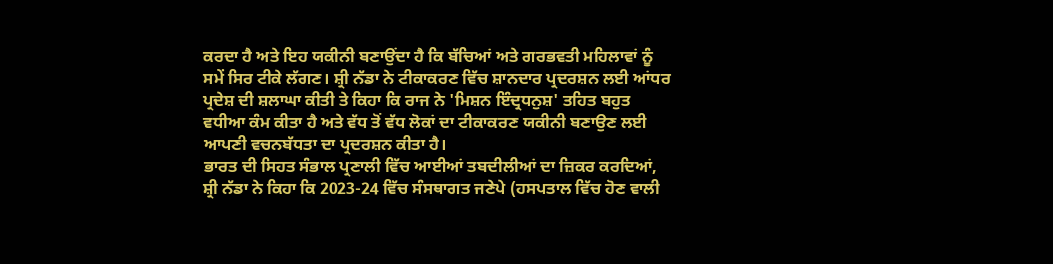ਕਰਦਾ ਹੈ ਅਤੇ ਇਹ ਯਕੀਨੀ ਬਣਾਉਂਦਾ ਹੈ ਕਿ ਬੱਚਿਆਂ ਅਤੇ ਗਰਭਵਤੀ ਮਹਿਲਾਵਾਂ ਨੂੰ ਸਮੇਂ ਸਿਰ ਟੀਕੇ ਲੱਗਣ। ਸ਼੍ਰੀ ਨੱਡਾ ਨੇ ਟੀਕਾਕਰਣ ਵਿੱਚ ਸ਼ਾਨਦਾਰ ਪ੍ਰਦਰਸ਼ਨ ਲਈ ਆਂਧਰ ਪ੍ਰਦੇਸ਼ ਦੀ ਸ਼ਲਾਘਾ ਕੀਤੀ ਤੇ ਕਿਹਾ ਕਿ ਰਾਜ ਨੇ 'ਮਿਸ਼ਨ ਇੰਦ੍ਰਧਨੁਸ਼' ਤਹਿਤ ਬਹੁਤ ਵਧੀਆ ਕੰਮ ਕੀਤਾ ਹੈ ਅਤੇ ਵੱਧ ਤੋਂ ਵੱਧ ਲੋਕਾਂ ਦਾ ਟੀਕਾਕਰਣ ਯਕੀਨੀ ਬਣਾਉਣ ਲਈ ਆਪਣੀ ਵਚਨਬੱਧਤਾ ਦਾ ਪ੍ਰਦਰਸ਼ਨ ਕੀਤਾ ਹੈ।
ਭਾਰਤ ਦੀ ਸਿਹਤ ਸੰਭਾਲ ਪ੍ਰਣਾਲੀ ਵਿੱਚ ਆਈਆਂ ਤਬਦੀਲੀਆਂ ਦਾ ਜ਼ਿਕਰ ਕਰਦਿਆਂ, ਸ਼੍ਰੀ ਨੱਡਾ ਨੇ ਕਿਹਾ ਕਿ 2023-24 ਵਿੱਚ ਸੰਸਥਾਗਤ ਜਣੇਪੇ (ਹਸਪਤਾਲ ਵਿੱਚ ਹੋਣ ਵਾਲੀ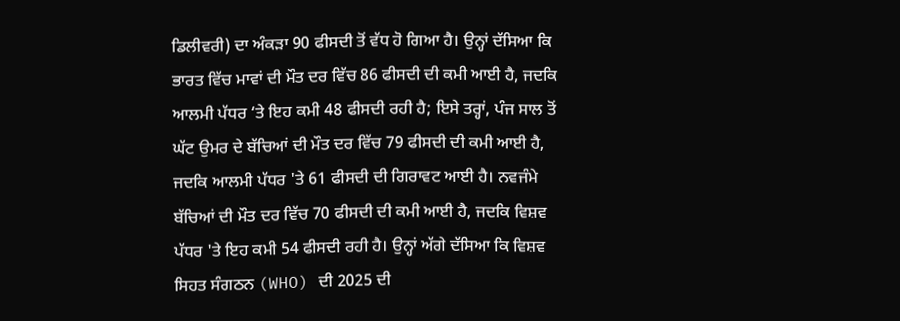ਡਿਲੀਵਰੀ) ਦਾ ਅੰਕੜਾ 90 ਫੀਸਦੀ ਤੋਂ ਵੱਧ ਹੋ ਗਿਆ ਹੈ। ਉਨ੍ਹਾਂ ਦੱਸਿਆ ਕਿ ਭਾਰਤ ਵਿੱਚ ਮਾਵਾਂ ਦੀ ਮੌਤ ਦਰ ਵਿੱਚ 86 ਫੀਸਦੀ ਦੀ ਕਮੀ ਆਈ ਹੈ, ਜਦਕਿ ਆਲਮੀ ਪੱਧਰ ‘ਤੇ ਇਹ ਕਮੀ 48 ਫੀਸਦੀ ਰਹੀ ਹੈ; ਇਸੇ ਤਰ੍ਹਾਂ, ਪੰਜ ਸਾਲ ਤੋਂ ਘੱਟ ਉਮਰ ਦੇ ਬੱਚਿਆਂ ਦੀ ਮੌਤ ਦਰ ਵਿੱਚ 79 ਫੀਸਦੀ ਦੀ ਕਮੀ ਆਈ ਹੈ, ਜਦਕਿ ਆਲਮੀ ਪੱਧਰ 'ਤੇ 61 ਫੀਸਦੀ ਦੀ ਗਿਰਾਵਟ ਆਈ ਹੈ। ਨਵਜੰਮੇ ਬੱਚਿਆਂ ਦੀ ਮੌਤ ਦਰ ਵਿੱਚ 70 ਫੀਸਦੀ ਦੀ ਕਮੀ ਆਈ ਹੈ, ਜਦਕਿ ਵਿਸ਼ਵ ਪੱਧਰ 'ਤੇ ਇਹ ਕਮੀ 54 ਫੀਸਦੀ ਰਹੀ ਹੈ। ਉਨ੍ਹਾਂ ਅੱਗੇ ਦੱਸਿਆ ਕਿ ਵਿਸ਼ਵ ਸਿਹਤ ਸੰਗਠਨ (WHO) ਦੀ 2025 ਦੀ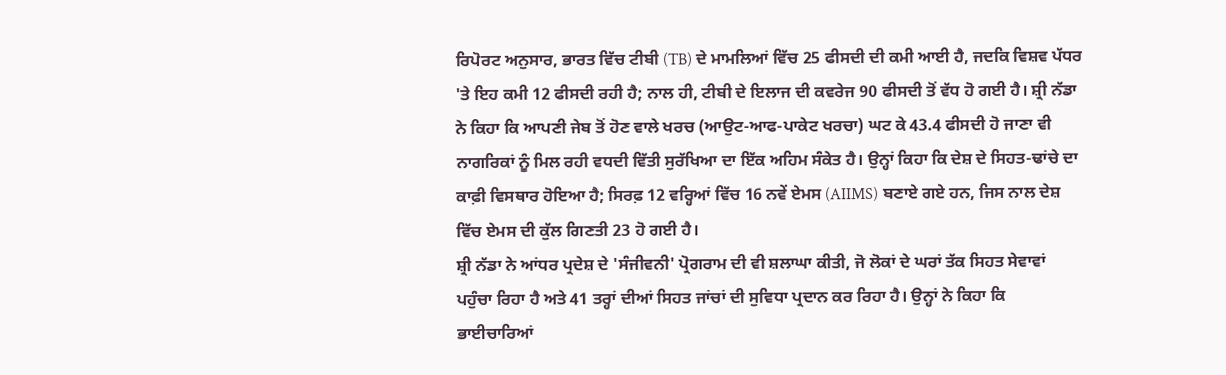ਰਿਪੋਰਟ ਅਨੁਸਾਰ, ਭਾਰਤ ਵਿੱਚ ਟੀਬੀ (TB) ਦੇ ਮਾਮਲਿਆਂ ਵਿੱਚ 25 ਫੀਸਦੀ ਦੀ ਕਮੀ ਆਈ ਹੈ, ਜਦਕਿ ਵਿਸ਼ਵ ਪੱਧਰ 'ਤੇ ਇਹ ਕਮੀ 12 ਫੀਸਦੀ ਰਹੀ ਹੈ; ਨਾਲ ਹੀ, ਟੀਬੀ ਦੇ ਇਲਾਜ ਦੀ ਕਵਰੇਜ 90 ਫੀਸਦੀ ਤੋਂ ਵੱਧ ਹੋ ਗਈ ਹੈ। ਸ਼੍ਰੀ ਨੱਡਾ ਨੇ ਕਿਹਾ ਕਿ ਆਪਣੀ ਜੇਬ ਤੋਂ ਹੋਣ ਵਾਲੇ ਖਰਚ (ਆਉਟ-ਆਫ-ਪਾਕੇਟ ਖਰਚਾ) ਘਟ ਕੇ 43.4 ਫੀਸਦੀ ਹੋ ਜਾਣਾ ਵੀ ਨਾਗਰਿਕਾਂ ਨੂੰ ਮਿਲ ਰਹੀ ਵਧਦੀ ਵਿੱਤੀ ਸੁਰੱਖਿਆ ਦਾ ਇੱਕ ਅਹਿਮ ਸੰਕੇਤ ਹੈ। ਉਨ੍ਹਾਂ ਕਿਹਾ ਕਿ ਦੇਸ਼ ਦੇ ਸਿਹਤ-ਢਾਂਚੇ ਦਾ ਕਾਫ਼ੀ ਵਿਸਥਾਰ ਹੋਇਆ ਹੈ; ਸਿਰਫ਼ 12 ਵਰ੍ਹਿਆਂ ਵਿੱਚ 16 ਨਵੇਂ ਏਮਸ (AIIMS) ਬਣਾਏ ਗਏ ਹਨ, ਜਿਸ ਨਾਲ ਦੇਸ਼ ਵਿੱਚ ਏਮਸ ਦੀ ਕੁੱਲ ਗਿਣਤੀ 23 ਹੋ ਗਈ ਹੈ।
ਸ਼੍ਰੀ ਨੱਡਾ ਨੇ ਆਂਧਰ ਪ੍ਰਦੇਸ਼ ਦੇ 'ਸੰਜੀਵਨੀ' ਪ੍ਰੋਗਰਾਮ ਦੀ ਵੀ ਸ਼ਲਾਘਾ ਕੀਤੀ, ਜੋ ਲੋਕਾਂ ਦੇ ਘਰਾਂ ਤੱਕ ਸਿਹਤ ਸੇਵਾਵਾਂ ਪਹੁੰਚਾ ਰਿਹਾ ਹੈ ਅਤੇ 41 ਤਰ੍ਹਾਂ ਦੀਆਂ ਸਿਹਤ ਜਾਂਚਾਂ ਦੀ ਸੁਵਿਧਾ ਪ੍ਰਦਾਨ ਕਰ ਰਿਹਾ ਹੈ। ਉਨ੍ਹਾਂ ਨੇ ਕਿਹਾ ਕਿ ਭਾਈਚਾਰਿਆਂ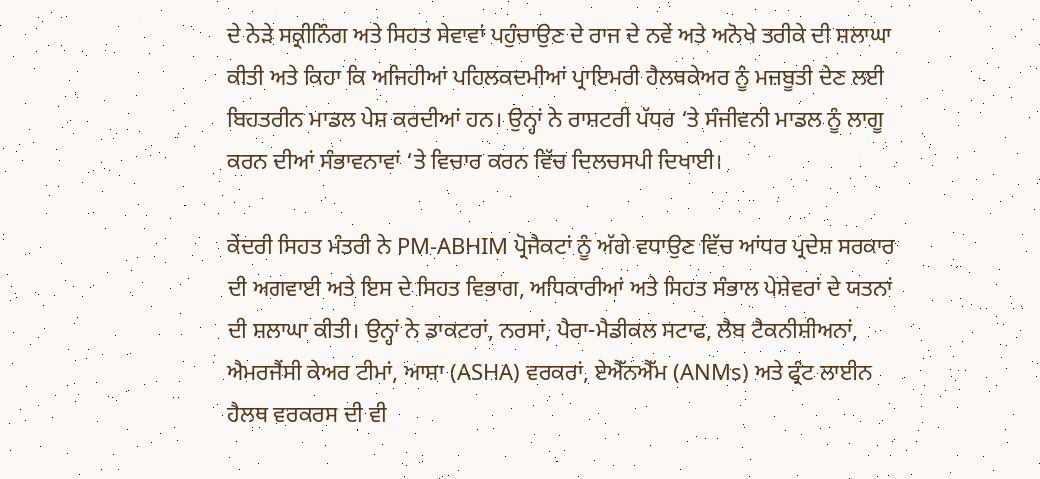ਦੇ ਨੇੜੇ ਸਕ੍ਰੀਨਿੰਗ ਅਤੇ ਸਿਹਤ ਸੇਵਾਵਾਂ ਪਹੁੰਚਾਉਣ ਦੇ ਰਾਜ ਦੇ ਨਵੇਂ ਅਤੇ ਅਨੋਖੇ ਤਰੀਕੇ ਦੀ ਸ਼ਲਾਘਾ ਕੀਤੀ ਅਤੇ ਕਿਹਾ ਕਿ ਅਜਿਹੀਆਂ ਪਹਿਲਕਦਮੀਆਂ ਪ੍ਰਾਇਮਰੀ ਹੈਲਥਕੇਅਰ ਨੂੰ ਮਜ਼ਬੂਤੀ ਦੇਣ ਲਈ ਬਿਹਤਰੀਨ ਮਾਡਲ ਪੇਸ਼ ਕਰਦੀਆਂ ਹਨ। ਉਨ੍ਹਾਂ ਨੇ ਰਾਸ਼ਟਰੀ ਪੱਧਰ ‘ਤੇ ਸੰਜੀਵਨੀ ਮਾਡਲ ਨੂੰ ਲਾਗੂ ਕਰਨ ਦੀਆਂ ਸੰਭਾਵਨਾਵਾਂ ‘ਤੇ ਵਿਚਾਰ ਕਰਨ ਵਿੱਚ ਦਿਲਚਸਪੀ ਦਿਖਾਈ।

ਕੇਂਦਰੀ ਸਿਹਤ ਮੰਤਰੀ ਨੇ PM-ABHIM ਪ੍ਰੋਜੈਕਟਾਂ ਨੂੰ ਅੱਗੇ ਵਧਾਉਣ ਵਿੱਚ ਆਂਧਰ ਪ੍ਰਦੇਸ਼ ਸਰਕਾਰ ਦੀ ਅਗਵਾਈ ਅਤੇ ਇਸ ਦੇ ਸਿਹਤ ਵਿਭਾਗ, ਅਧਿਕਾਰੀਆਂ ਅਤੇ ਸਿਹਤ ਸੰਭਾਲ ਪੇਸ਼ੇਵਰਾਂ ਦੇ ਯਤਨਾਂ ਦੀ ਸ਼ਲਾਘਾ ਕੀਤੀ। ਉਨ੍ਹਾਂ ਨੇ ਡਾਕਟਰਾਂ, ਨਰਸਾਂ, ਪੈਰਾ-ਮੈਡੀਕਲ ਸਟਾਫ, ਲੈਬ ਟੈਕਨੀਸ਼ੀਅਨਾਂ, ਐਮਰਜੈਂਸੀ ਕੇਅਰ ਟੀਮਾਂ, ਆਸ਼ਾ (ASHA) ਵਰਕਰਾਂ, ਏਐੱਨਐੱਮ (ANMs) ਅਤੇ ਫ੍ਰੰਟ ਲਾਈਨ ਹੈਲਥ ਵਰਕਰਸ ਦੀ ਵੀ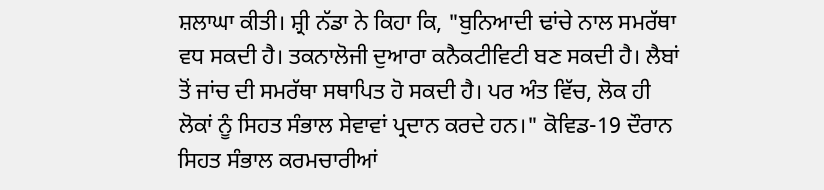ਸ਼ਲਾਘਾ ਕੀਤੀ। ਸ਼੍ਰੀ ਨੱਡਾ ਨੇ ਕਿਹਾ ਕਿ, "ਬੁਨਿਆਦੀ ਢਾਂਚੇ ਨਾਲ ਸਮਰੱਥਾ ਵਧ ਸਕਦੀ ਹੈ। ਤਕਨਾਲੋਜੀ ਦੁਆਰਾ ਕਨੈਕਟੀਵਿਟੀ ਬਣ ਸਕਦੀ ਹੈ। ਲੈਬਾਂ ਤੋਂ ਜਾਂਚ ਦੀ ਸਮਰੱਥਾ ਸਥਾਪਿਤ ਹੋ ਸਕਦੀ ਹੈ। ਪਰ ਅੰਤ ਵਿੱਚ, ਲੋਕ ਹੀ ਲੋਕਾਂ ਨੂੰ ਸਿਹਤ ਸੰਭਾਲ ਸੇਵਾਵਾਂ ਪ੍ਰਦਾਨ ਕਰਦੇ ਹਨ।" ਕੋਵਿਡ-19 ਦੌਰਾਨ ਸਿਹਤ ਸੰਭਾਲ ਕਰਮਚਾਰੀਆਂ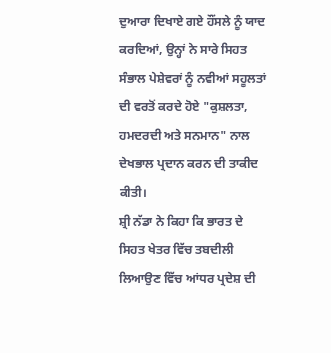ਦੁਆਰਾ ਦਿਖਾਏ ਗਏ ਹੌਂਸਲੇ ਨੂੰ ਯਾਦ ਕਰਦਿਆਂ, ਉਨ੍ਹਾਂ ਨੇ ਸਾਰੇ ਸਿਹਤ ਸੰਭਾਲ ਪੇਸ਼ੇਵਰਾਂ ਨੂੰ ਨਵੀਆਂ ਸਹੂਲਤਾਂ ਦੀ ਵਰਤੋਂ ਕਰਦੇ ਹੋਏ "ਕੁਸ਼ਲਤਾ, ਹਮਦਰਦੀ ਅਤੇ ਸਨਮਾਨ" ਨਾਲ ਦੇਖਭਾਲ ਪ੍ਰਦਾਨ ਕਰਨ ਦੀ ਤਾਕੀਦ ਕੀਤੀ।
ਸ਼੍ਰੀ ਨੱਡਾ ਨੇ ਕਿਹਾ ਕਿ ਭਾਰਤ ਦੇ ਸਿਹਤ ਖੇਤਰ ਵਿੱਚ ਤਬਦੀਲੀ ਲਿਆਉਣ ਵਿੱਚ ਆਂਧਰ ਪ੍ਰਦੇਸ਼ ਦੀ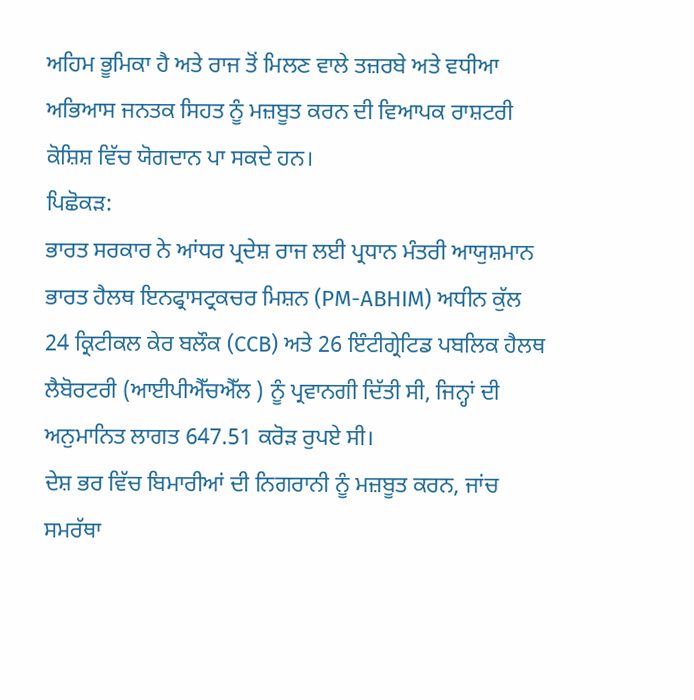ਅਹਿਮ ਭੂਮਿਕਾ ਹੈ ਅਤੇ ਰਾਜ ਤੋਂ ਮਿਲਣ ਵਾਲੇ ਤਜ਼ਰਬੇ ਅਤੇ ਵਧੀਆ ਅਭਿਆਸ ਜਨਤਕ ਸਿਹਤ ਨੂੰ ਮਜ਼ਬੂਤ ਕਰਨ ਦੀ ਵਿਆਪਕ ਰਾਸ਼ਟਰੀ ਕੋਸ਼ਿਸ਼ ਵਿੱਚ ਯੋਗਦਾਨ ਪਾ ਸਕਦੇ ਹਨ।
ਪਿਛੋਕੜ:
ਭਾਰਤ ਸਰਕਾਰ ਨੇ ਆਂਧਰ ਪ੍ਰਦੇਸ਼ ਰਾਜ ਲਈ ਪ੍ਰਧਾਨ ਮੰਤਰੀ ਆਯੁਸ਼ਮਾਨ ਭਾਰਤ ਹੈਲਥ ਇਨਫ੍ਰਾਸਟ੍ਰਕਚਰ ਮਿਸ਼ਨ (PM-ABHIM) ਅਧੀਨ ਕੁੱਲ 24 ਕ੍ਰਿਟੀਕਲ ਕੇਰ ਬਲੌਕ (CCB) ਅਤੇ 26 ਇੰਟੀਗ੍ਰੇਟਿਡ ਪਬਲਿਕ ਹੈਲਥ ਲੈਬੋਰਟਰੀ (ਆਈਪੀਐੱਚਐੱਲ ) ਨੂੰ ਪ੍ਰਵਾਨਗੀ ਦਿੱਤੀ ਸੀ, ਜਿਨ੍ਹਾਂ ਦੀ ਅਨੁਮਾਨਿਤ ਲਾਗਤ 647.51 ਕਰੋੜ ਰੁਪਏ ਸੀ।
ਦੇਸ਼ ਭਰ ਵਿੱਚ ਬਿਮਾਰੀਆਂ ਦੀ ਨਿਗਰਾਨੀ ਨੂੰ ਮਜ਼ਬੂਤ ਕਰਨ, ਜਾਂਚ ਸਮਰੱਥਾ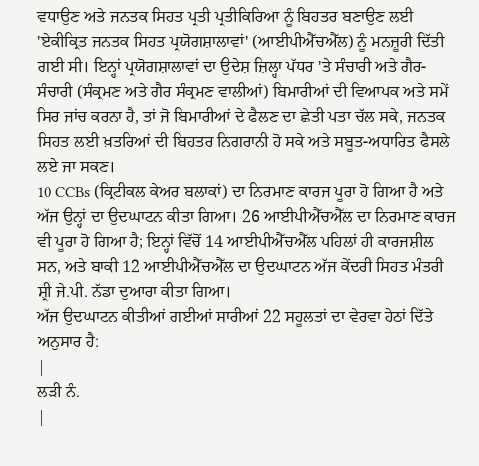ਵਧਾਉਣ ਅਤੇ ਜਨਤਕ ਸਿਹਤ ਪ੍ਰਤੀ ਪ੍ਰਤੀਕਿਰਿਆ ਨੂੰ ਬਿਹਤਰ ਬਣਾਉਣ ਲਈ 'ਏਕੀਕ੍ਰਿਤ ਜਨਤਕ ਸਿਹਤ ਪ੍ਰਯੋਗਸ਼ਾਲਾਵਾਂ' (ਆਈਪੀਐੱਚਐੱਲ) ਨੂੰ ਮਨਜ਼ੂਰੀ ਦਿੱਤੀ ਗਈ ਸੀ। ਇਨ੍ਹਾਂ ਪ੍ਰਯੋਗਸ਼ਾਲਾਵਾਂ ਦਾ ਉਦੇਸ਼ ਜ਼ਿਲ੍ਹਾ ਪੱਧਰ 'ਤੇ ਸੰਚਾਰੀ ਅਤੇ ਗੈਰ-ਸੰਚਾਰੀ (ਸੰਕ੍ਰਮਣ ਅਤੇ ਗੈਰ ਸੰਕ੍ਰਮਣ ਵਾਲੀਆਂ) ਬਿਮਾਰੀਆਂ ਦੀ ਵਿਆਪਕ ਅਤੇ ਸਮੇਂ ਸਿਰ ਜਾਂਚ ਕਰਨਾ ਹੈ, ਤਾਂ ਜੋ ਬਿਮਾਰੀਆਂ ਦੇ ਫੈਲਣ ਦਾ ਛੇਤੀ ਪਤਾ ਚੱਲ ਸਕੇ, ਜਨਤਕ ਸਿਹਤ ਲਈ ਖ਼ਤਰਿਆਂ ਦੀ ਬਿਹਤਰ ਨਿਗਰਾਨੀ ਹੋ ਸਕੇ ਅਤੇ ਸਬੂਤ-ਅਧਾਰਿਤ ਫੈਸਲੇ ਲਏ ਜਾ ਸਕਣ।
10 CCBs (ਕ੍ਰਿਟੀਕਲ ਕੇਅਰ ਬਲਾਕਾਂ) ਦਾ ਨਿਰਮਾਣ ਕਾਰਜ ਪੂਰਾ ਹੋ ਗਿਆ ਹੈ ਅਤੇ ਅੱਜ ਉਨ੍ਹਾਂ ਦਾ ਉਦਘਾਟਨ ਕੀਤਾ ਗਿਆ। 26 ਆਈਪੀਐੱਚਐੱਲ ਦਾ ਨਿਰਮਾਣ ਕਾਰਜ ਵੀ ਪੂਰਾ ਹੋ ਗਿਆ ਹੈ; ਇਨ੍ਹਾਂ ਵਿੱਚੋਂ 14 ਆਈਪੀਐੱਚਐੱਲ ਪਹਿਲਾਂ ਹੀ ਕਾਰਜਸ਼ੀਲ ਸਨ, ਅਤੇ ਬਾਕੀ 12 ਆਈਪੀਐੱਚਐੱਲ ਦਾ ਉਦਘਾਟਨ ਅੱਜ ਕੇਂਦਰੀ ਸਿਹਤ ਮੰਤਰੀ ਸ਼੍ਰੀ ਜੇ.ਪੀ. ਨੱਡਾ ਦੁਆਰਾ ਕੀਤਾ ਗਿਆ।
ਅੱਜ ਉਦਘਾਟਨ ਕੀਤੀਆਂ ਗਈਆਂ ਸਾਰੀਆਂ 22 ਸਹੂਲਤਾਂ ਦਾ ਵੇਰਵਾ ਹੇਠਾਂ ਦਿੱਤੇ ਅਨੁਸਾਰ ਹੈ:
|
ਲੜੀ ਨੰ.
|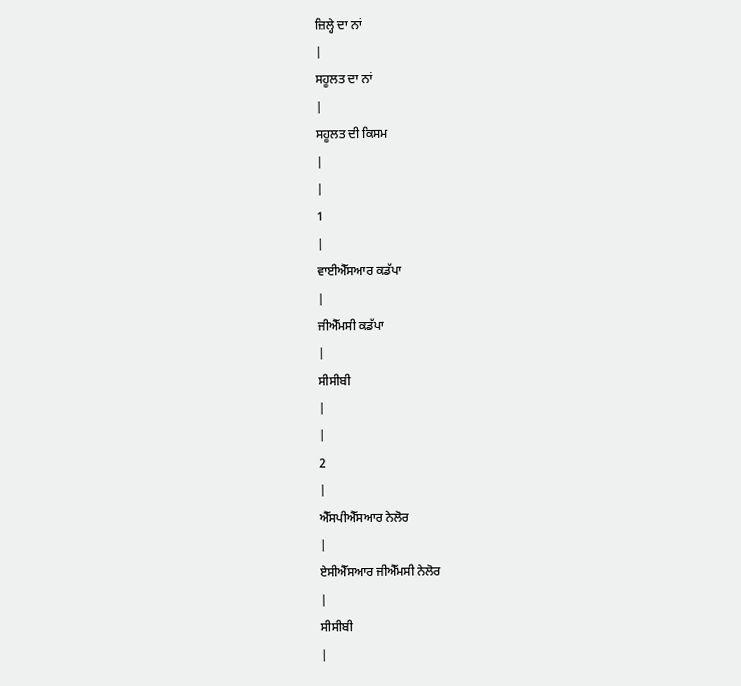ਜ਼ਿਲ੍ਹੇ ਦਾ ਨਾਂ
|
ਸਹੂਲਤ ਦਾ ਨਾਂ
|
ਸਹੂਲਤ ਦੀ ਕਿਸਮ
|
|
1
|
ਵਾਈਐੱਸਆਰ ਕਡੱਪਾ
|
ਜੀਐੱਮਸੀ ਕਡੱਪਾ
|
ਸੀਸੀਬੀ
|
|
2
|
ਐੱਸਪੀਐੱਸਆਰ ਨੇਲੋਰ
|
ਏਸੀਐੱਸਆਰ ਜੀਐੱਮਸੀ ਨੇਲੋਰ
|
ਸੀਸੀਬੀ
|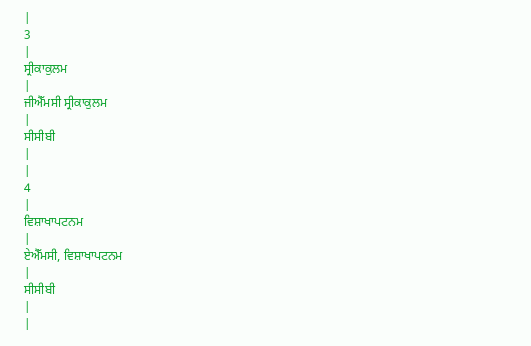|
3
|
ਸ੍ਰੀਕਾਕੁਲਮ
|
ਜੀਐੱਮਸੀ ਸ੍ਰੀਕਾਕੁਲਮ
|
ਸੀਸੀਬੀ
|
|
4
|
ਵਿਸ਼ਾਖਾਪਟਨਮ
|
ਏਐੱਮਸੀ, ਵਿਸ਼ਾਖਾਪਟਨਮ
|
ਸੀਸੀਬੀ
|
|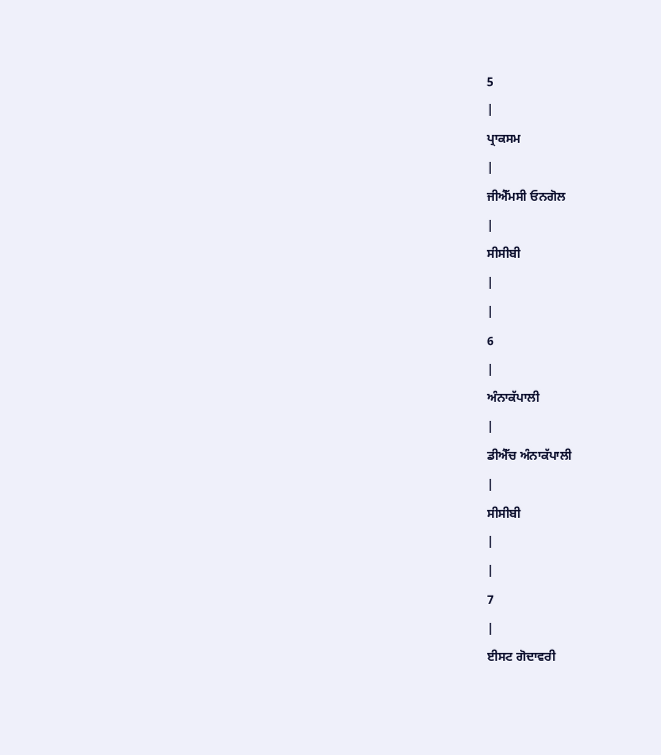5
|
ਪ੍ਰਾਕਸਮ
|
ਜੀਐੱਮਸੀ ਓਨਗੋਲ
|
ਸੀਸੀਬੀ
|
|
6
|
ਅੰਨਾਕੱਪਾਲੀ
|
ਡੀਐੱਚ ਅੰਨਾਕੱਪਾਲੀ
|
ਸੀਸੀਬੀ
|
|
7
|
ਈਸਟ ਗੋਦਾਵਰੀ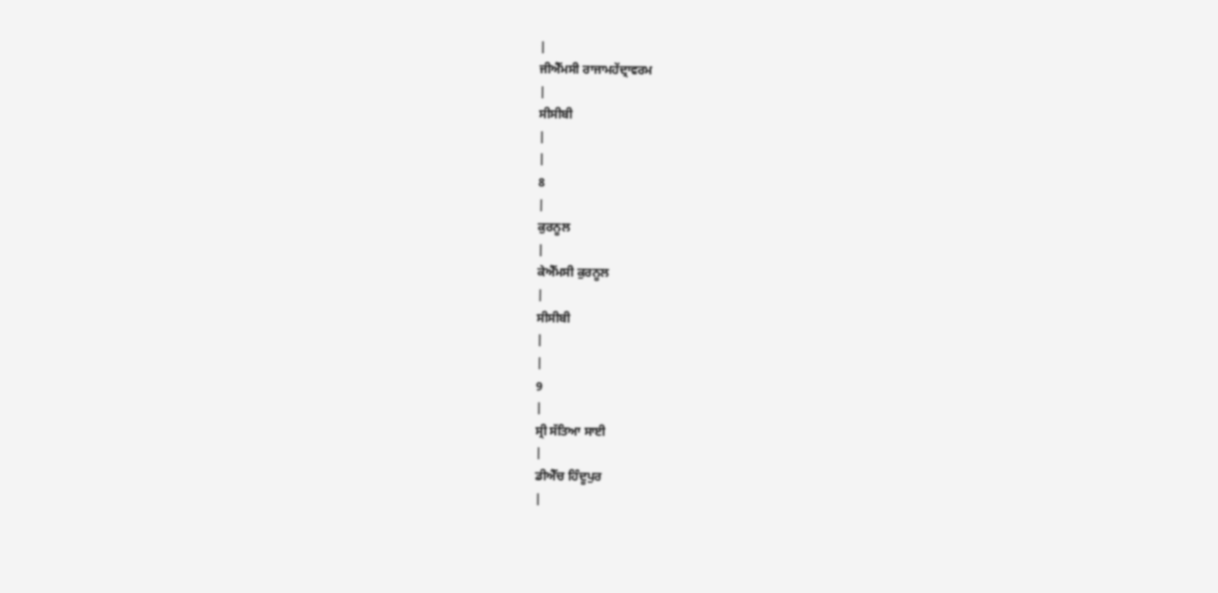|
ਜੀਐੱਮਸੀ ਰਾਜਾਮਹੇਂਦ੍ਰਾਵਰਮ
|
ਸੀਸੀਬੀ
|
|
8
|
ਕੁਰਨੂਲ
|
ਕੇਐੱਮਸੀ ਕੁਰਨੂਲ
|
ਸੀਸੀਬੀ
|
|
9
|
ਸ੍ਰੀ ਸੱਤਿਆ ਸਾਈ
|
ਡੀਐੱਚ ਹਿੰਦੂਪੁਰ
|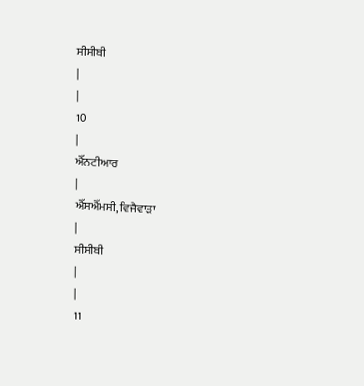ਸੀਸੀਬੀ
|
|
10
|
ਐੱਨਟੀਆਰ
|
ਐੱਸਐੱਮਸੀ, ਵਿਜੈਵਾੜਾ
|
ਸੀਸੀਬੀ
|
|
11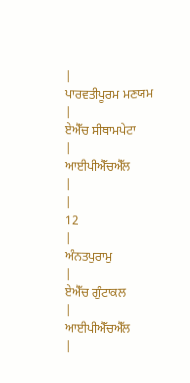|
ਪਾਰਵਤੀਪੂਰਮ ਮਣਯਮ
|
ਏਐੱਚ ਸੀਥਾਮਪੇਟਾ
|
ਆਈਪੀਐੱਚਐੱਲ
|
|
12
|
ਅੰਨਤਪੁਰਾਮੁ
|
ਏਐੱਚ ਗੁੰਟਾਕਲ
|
ਆਈਪੀਐੱਚਐੱਲ
|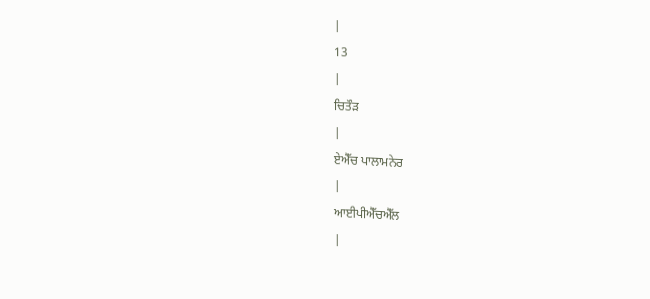|
13
|
ਚਿਤੌੜ
|
ਏਐੱਚ ਪਾਲਾਮਨੇਰ
|
ਆਈਪੀਐੱਚਐੱਲ
|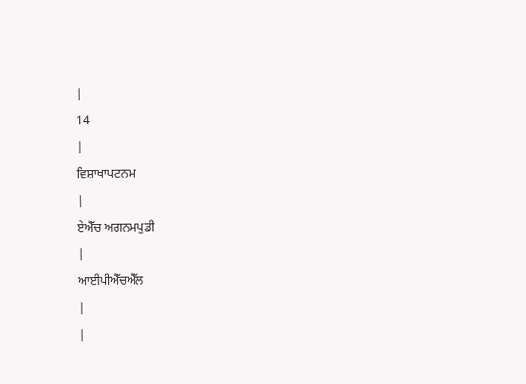|
14
|
ਵਿਸ਼ਾਖਾਪਟਨਮ
|
ਏਐੱਚ ਅਗਨਮਪੁਡੀ
|
ਆਈਪੀਐੱਚਐੱਲ
|
|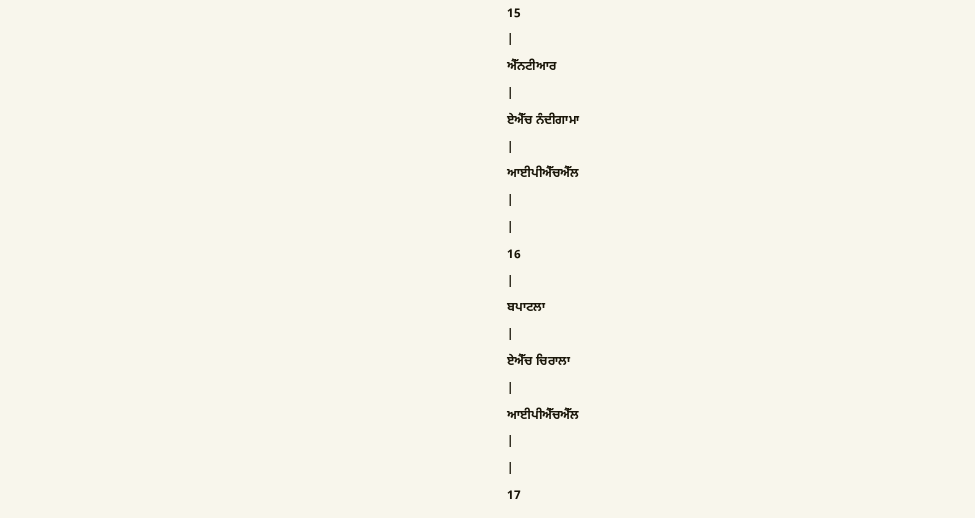15
|
ਐੱਨਟੀਆਰ
|
ਏਐੱਚ ਨੰਦੀਗਾਮਾ
|
ਆਈਪੀਐੱਚਐੱਲ
|
|
16
|
ਬਪਾਟਲਾ
|
ਏਐੱਚ ਚਿਰਾਲਾ
|
ਆਈਪੀਐੱਚਐੱਲ
|
|
17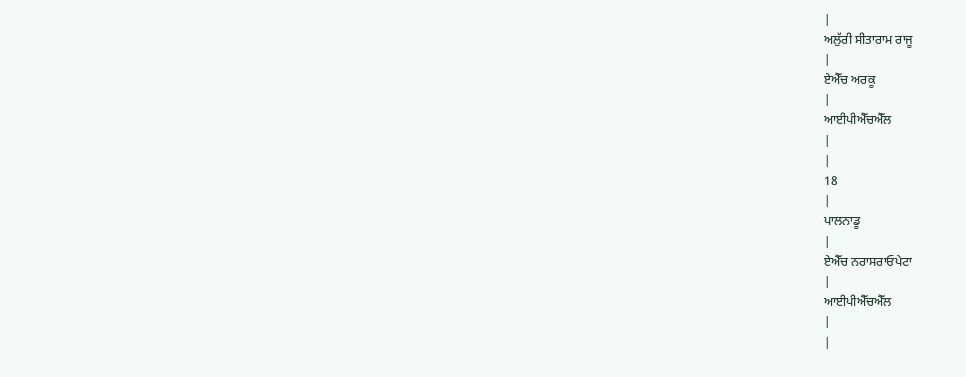|
ਅਲੁੱਰੀ ਸੀਤਾਰਾਮ ਰਾਜੂ
|
ਏਐੱਚ ਅਰਕੂ
|
ਆਈਪੀਐੱਚਐੱਲ
|
|
18
|
ਪਾਲਨਾਡੂ
|
ਏਐੱਚ ਨਰਾਸਰਾਓਪੇਟਾ
|
ਆਈਪੀਐੱਚਐੱਲ
|
|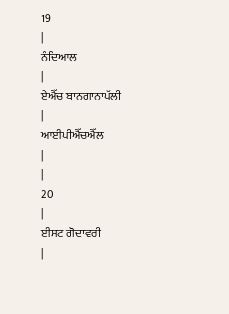19
|
ਨੰਦਿਆਲ
|
ਏਐੱਚ ਬਾਨਗਾਨਾਪੱਲੀ
|
ਆਈਪੀਐੱਚਐੱਲ
|
|
20
|
ਈਸਟ ਗੋਦਾਵਰੀ
|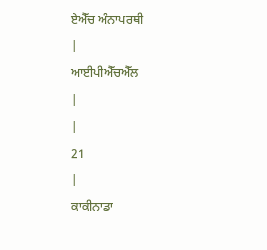ਏਐੱਚ ਅੰਨਾਪਰਥੀ
|
ਆਈਪੀਐੱਚਐੱਲ
|
|
21
|
ਕਾਕੀਨਾਡਾ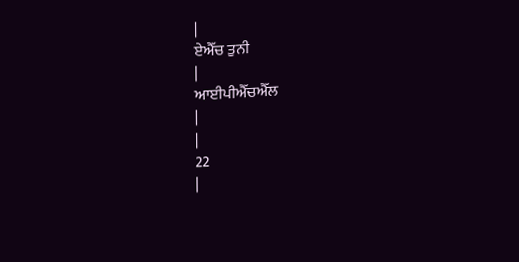|
ਏਐੱਚ ਤੁਨੀ
|
ਆਈਪੀਐੱਚਐੱਲ
|
|
22
|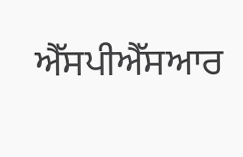ਐੱਸਪੀਐੱਸਆਰ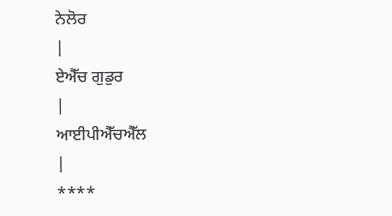ਨੇਲੋਰ
|
ਏਐੱਚ ਗੁਡੁਰ
|
ਆਈਪੀਐੱਚਐੱਲ
|
****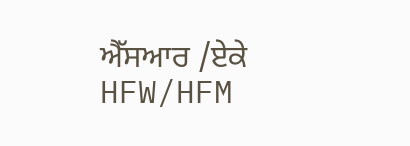ਐੱਸਆਰ /ਏਕੇ
HFW/HFM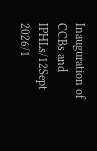Inauguration of CCBs and IPHLs/12Sept 2026/1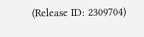(Release ID: 2309704)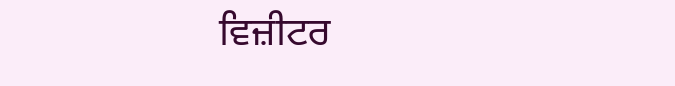ਵਿਜ਼ੀਟਰ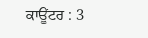ਕਾਊਂਟਰ : 3